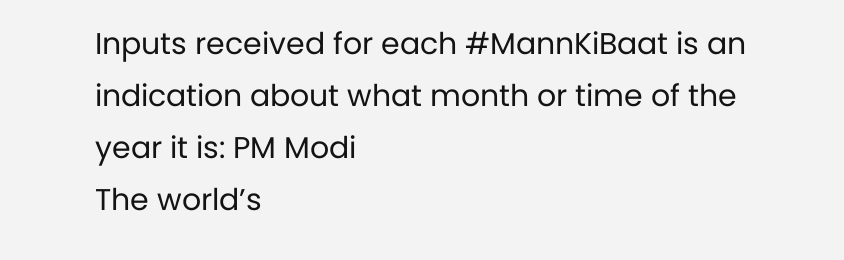Inputs received for each #MannKiBaat is an indication about what month or time of the year it is: PM Modi
The world’s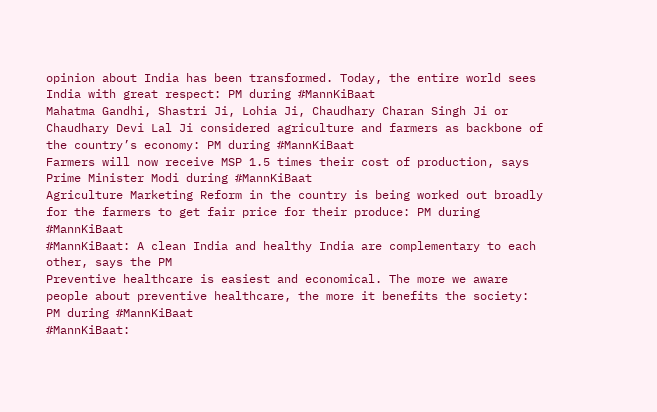opinion about India has been transformed. Today, the entire world sees India with great respect: PM during #MannKiBaat
Mahatma Gandhi, Shastri Ji, Lohia Ji, Chaudhary Charan Singh Ji or Chaudhary Devi Lal Ji considered agriculture and farmers as backbone of the country’s economy: PM during #MannKiBaat
Farmers will now receive MSP 1.5 times their cost of production, says Prime Minister Modi during #MannKiBaat
Agriculture Marketing Reform in the country is being worked out broadly for the farmers to get fair price for their produce: PM during #MannKiBaat
#MannKiBaat: A clean India and healthy India are complementary to each other, says the PM
Preventive healthcare is easiest and economical. The more we aware people about preventive healthcare, the more it benefits the society: PM during #MannKiBaat
#MannKiBaat: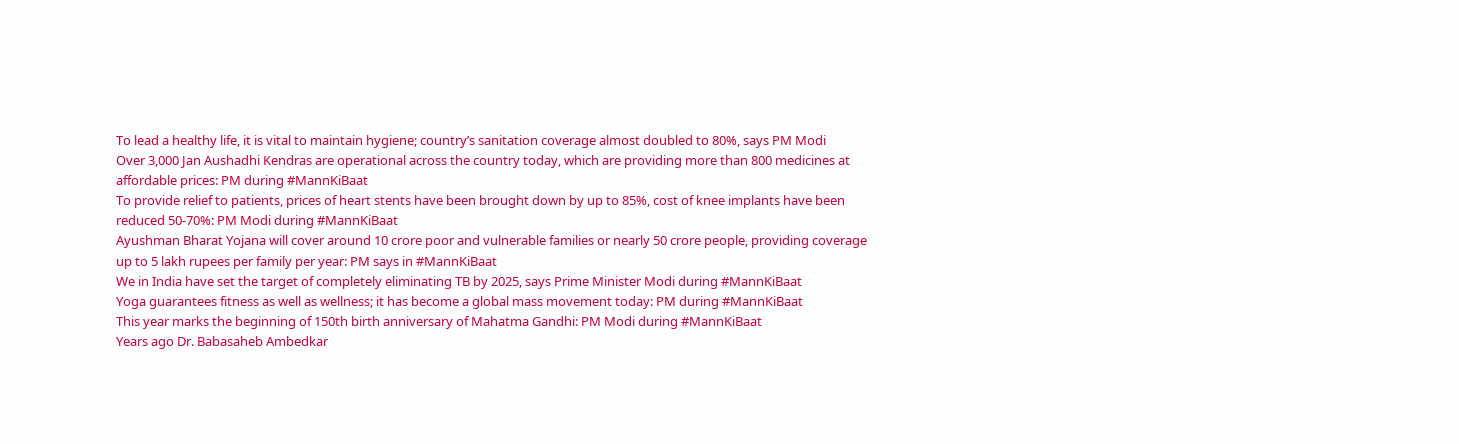To lead a healthy life, it is vital to maintain hygiene; country’s sanitation coverage almost doubled to 80%, says PM Modi
Over 3,000 Jan Aushadhi Kendras are operational across the country today, which are providing more than 800 medicines at affordable prices: PM during #MannKiBaat
To provide relief to patients, prices of heart stents have been brought down by up to 85%, cost of knee implants have been reduced 50-70%: PM Modi during #MannKiBaat
Ayushman Bharat Yojana will cover around 10 crore poor and vulnerable families or nearly 50 crore people, providing coverage up to 5 lakh rupees per family per year: PM says in #MannKiBaat
We in India have set the target of completely eliminating TB by 2025, says Prime Minister Modi during #MannKiBaat
Yoga guarantees fitness as well as wellness; it has become a global mass movement today: PM during #MannKiBaat
This year marks the beginning of 150th birth anniversary of Mahatma Gandhi: PM Modi during #MannKiBaat
Years ago Dr. Babasaheb Ambedkar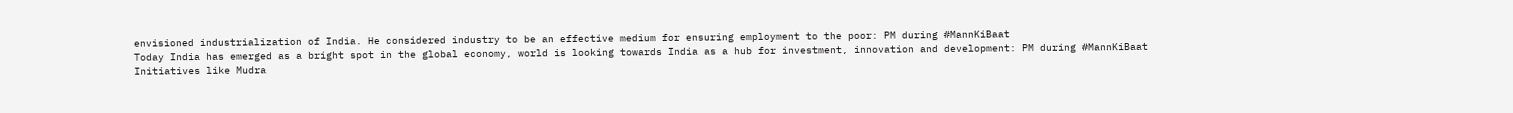envisioned industrialization of India. He considered industry to be an effective medium for ensuring employment to the poor: PM during #MannKiBaat
Today India has emerged as a bright spot in the global economy, world is looking towards India as a hub for investment, innovation and development: PM during #MannKiBaat
Initiatives like Mudra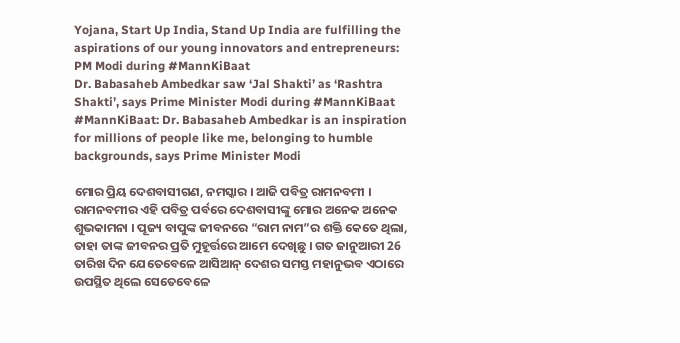Yojana, Start Up India, Stand Up India are fulfilling the aspirations of our young innovators and entrepreneurs: PM Modi during #MannKiBaat
Dr. Babasaheb Ambedkar saw ‘Jal Shakti’ as ‘Rashtra Shakti’, says Prime Minister Modi during #MannKiBaat
#MannKiBaat: Dr. Babasaheb Ambedkar is an inspiration for millions of people like me, belonging to humble backgrounds, says Prime Minister Modi

ମୋର ପ୍ରିୟ ଦେଶବାସୀଗଣ, ନମସ୍କାର । ଆଜି ପବିତ୍ର ରାମନବମୀ । ରାମନବମୀର ଏହି ପବିତ୍ର ପର୍ବରେ ଦେଶବାସୀଙ୍କୁ ମୋର ଅନେକ ଅନେକ ଶୁଭକାମନା । ପୂଜ୍ୟ ବାପୁଙ୍କ ଜୀବନରେ “ରାମ ନାମ”ର ଶକ୍ତି କେତେ ଥିଲା, ତାହା ତାଙ୍କ ଜୀବନର ପ୍ରତି ମୁହୂର୍ତ୍ତରେ ଆମେ ଦେଖିଛୁ । ଗତ ଜାନୁଆରୀ 26 ତାରିଖ ଦିନ ଯେତେବେଳେ ଆସିଆନ୍ ଦେଶର ସମସ୍ତ ମହାନୁଭବ ଏଠାରେ ଉପସ୍ଥିତ ଥିଲେ ସେତେବେଳେ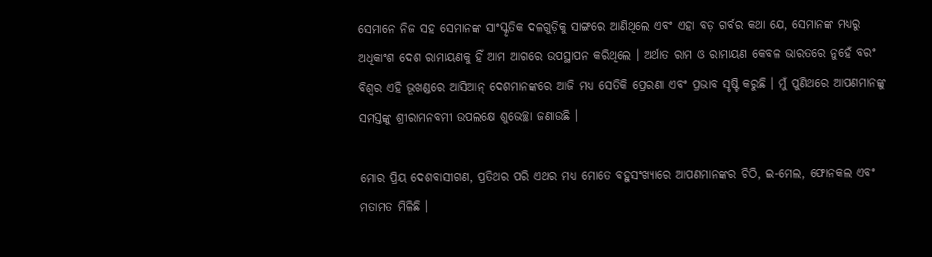ସେମାନେ ନିଜ ସହ ସେମାନଙ୍କ ସାଂସ୍କୃତିକ ଦଳଗୁଡ଼ିକୁ ସାଙ୍ଗରେ ଆଣିଥିଲେ ଏବଂ ଏହା ବଡ଼ ଗର୍ବର କଥା ଯେ, ସେମାନଙ୍କ ମଧ୍ୟରୁ ଅଧିକାଂଶ ଦେଶ ରାମାୟଣକୁ ହିଁ ଆମ ଆଗରେ ଉପସ୍ଥାପନ କରିଥିଲେ । ଅର୍ଥାତ ରାମ ଓ ରାମାୟଣ କେବଳ ଭାରତରେ ନୁହେଁ ବରଂ ବିଶ୍ୱର ଏହି ଭୂଖଣ୍ଡରେ ଆସିଆନ୍ ଦେଶମାନଙ୍କରେ ଆଜି ମଧ୍ୟ ସେତିକି ପ୍ରେରଣା ଏବଂ ପ୍ରଭାବ ସୃଷ୍ଟି କରୁଛି । ମୁଁ ପୁଣିଥରେ ଆପଣମାନଙ୍କୁ ସମସ୍ତଙ୍କୁ ଶ୍ରୀରାମନବମୀ ଉପଲକ୍ଷେ ଶୁଭେଚ୍ଛା ଜଣାଉଛି ।

ମୋର ପ୍ରିୟ ଦେଶବାସୀଗଣ, ପ୍ରତିଥର ପରି ଏଥର ମଧ୍ୟ ମୋତେ ବହୁସଂଖ୍ୟାରେ ଆପଣମାନଙ୍କର ଚିଠି, ଇ-ମେଲ, ଫୋନକଲ ଏବଂ ମତାମତ ମିଳିଛି ।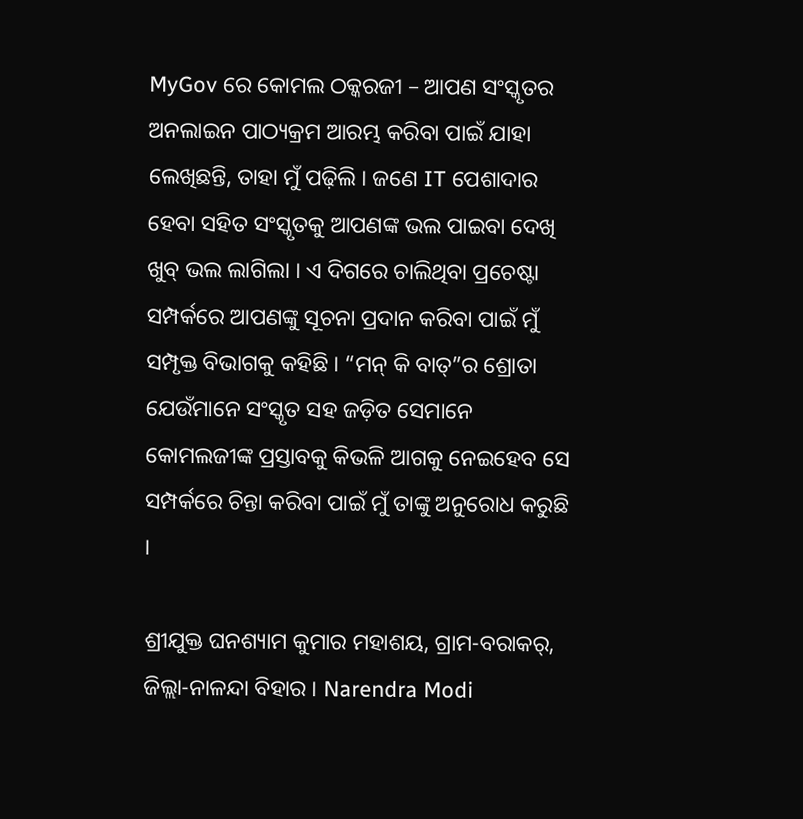MyGov ରେ କୋମଲ ଠକ୍କରଜୀ – ଆପଣ ସଂସ୍କୃତର ଅନଲାଇନ ପାଠ୍ୟକ୍ରମ ଆରମ୍ଭ କରିବା ପାଇଁ ଯାହା ଲେଖିଛନ୍ତି, ତାହା ମୁଁ ପଢ଼ିଲି । ଜଣେ IT ପେଶାଦାର ହେବା ସହିତ ସଂସ୍କୃତକୁ ଆପଣଙ୍କ ଭଲ ପାଇବା ଦେଖି ଖୁବ୍ ଭଲ ଲାଗିଲା । ଏ ଦିଗରେ ଚାଲିଥିବା ପ୍ରଚେଷ୍ଟା ସମ୍ପର୍କରେ ଆପଣଙ୍କୁ ସୂଚନା ପ୍ରଦାନ କରିବା ପାଇଁ ମୁଁ ସମ୍ପୃକ୍ତ ବିଭାଗକୁ କହିଛି । “ମନ୍ କି ବାତ୍”ର ଶ୍ରୋତା ଯେଉଁମାନେ ସଂସ୍କୃତ ସହ ଜଡ଼ିତ ସେମାନେ କୋମଲଜୀଙ୍କ ପ୍ରସ୍ତାବକୁ କିଭଳି ଆଗକୁ ନେଇହେବ ସେ ସମ୍ପର୍କରେ ଚିନ୍ତା କରିବା ପାଇଁ ମୁଁ ତାଙ୍କୁ ଅନୁରୋଧ କରୁଛି ।

ଶ୍ରୀଯୁକ୍ତ ଘନଶ୍ୟାମ କୁମାର ମହାଶୟ, ଗ୍ରାମ-ବରାକର୍, ଜିଲ୍ଲା-ନାଳନ୍ଦା ବିହାର । Narendra Modi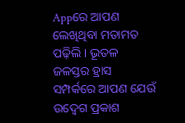Appରେ ଆପଣ ଲେଖିଥିବା ମତାମତ ପଢ଼ିଲି । ଭୂତଳ ଜଳସ୍ତର ହ୍ରାସ ସମ୍ପର୍କରେ ଆପଣ ଯେଉଁ ଉଦ୍ବେଗ ପ୍ରକାଶ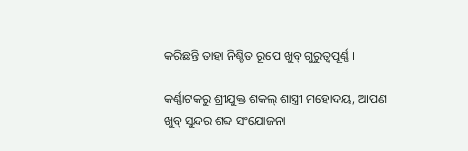କରିଛନ୍ତି ତାହା ନିଶ୍ଚିତ ରୂପେ ଖୁବ୍ ଗୁରୁତ୍ୱପୂର୍ଣ୍ଣ ।

କର୍ଣ୍ଣାଟକରୁ ଶ୍ରୀଯୁକ୍ତ ଶକଲ୍ ଶାସ୍ତ୍ରୀ ମହୋଦୟ, ଆପଣ ଖୁବ୍ ସୁନ୍ଦର ଶବ୍ଦ ସଂଯୋଜନା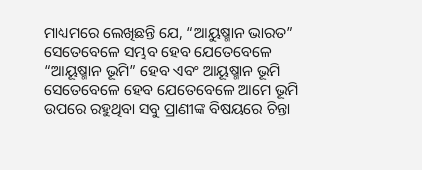ମାଧ୍ୟମରେ ଲେଖିଛନ୍ତି ଯେ, “ଆୟୁଷ୍ମାନ ଭାରତ” ସେତେବେଳେ ସମ୍ଭବ ହେବ ଯେତେବେଳେ “ଆୟୂଷ୍ମାନ ଭୂମି” ହେବ ଏବଂ ଆୟୂଷ୍ମାନ ଭୂମି ସେତେବେଳେ ହେବ ଯେତେବେଳେ ଆମେ ଭୂମି ଉପରେ ରହୁଥିବା ସବୁ ପ୍ରାଣୀଙ୍କ ବିଷୟରେ ଚିନ୍ତା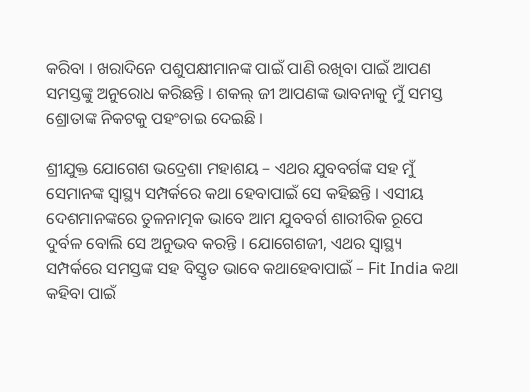କରିବା । ଖରାଦିନେ ପଶୁପକ୍ଷୀମାନଙ୍କ ପାଇଁ ପାଣି ରଖିବା ପାଇଁ ଆପଣ ସମସ୍ତଙ୍କୁ ଅନୁରୋଧ କରିଛନ୍ତି । ଶକଲ୍ ଜୀ ଆପଣଙ୍କ ଭାବନାକୁ ମୁଁ ସମସ୍ତ ଶ୍ରୋତାଙ୍କ ନିକଟକୁ ପହଂଚାଇ ଦେଇଛି ।

ଶ୍ରୀଯୁକ୍ତ ଯୋଗେଶ ଭଦ୍ରେଶା ମହାଶୟ – ଏଥର ଯୁବବର୍ଗଙ୍କ ସହ ମୁଁ ସେମାନଙ୍କ ସ୍ୱାସ୍ଥ୍ୟ ସମ୍ପର୍କରେ କଥା ହେବାପାଇଁ ସେ କହିଛନ୍ତି । ଏସୀୟ ଦେଶମାନଙ୍କରେ ତୁଳନାତ୍ମକ ଭାବେ ଆମ ଯୁବବର୍ଗ ଶାରୀରିକ ରୂପେ ଦୁର୍ବଳ ବୋଲି ସେ ଅନୁଭବ କରନ୍ତି । ଯୋଗେଶଜୀ, ଏଥର ସ୍ୱାସ୍ଥ୍ୟ ସମ୍ପର୍କରେ ସମସ୍ତଙ୍କ ସହ ବିସ୍ତୃତ ଭାବେ କଥାହେବାପାଇଁ – Fit India କଥା କହିବା ପାଇଁ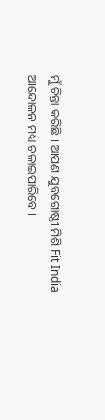ମୁଁ ଚିନ୍ତା କରିଛି । ଆପଣ ଯୁବଗୋଷ୍ଠୀ ମିଶି Fit India ଆନ୍ଦୋଳନ ମଧ୍ୟ ଚଳାଇପାରିବେ ।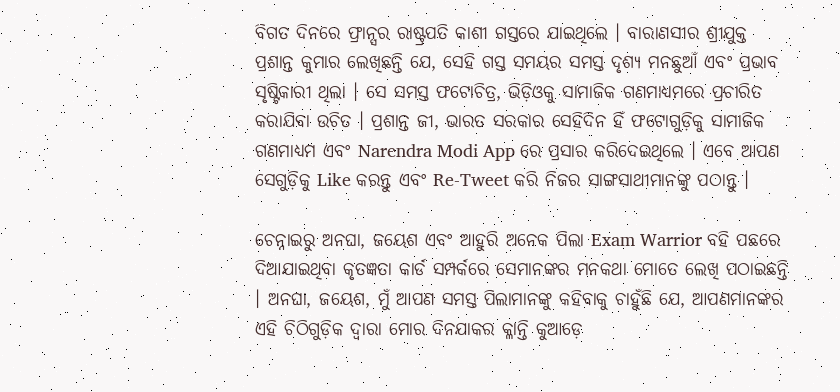ବିଗତ ଦିନରେ ଫ୍ରାନ୍ସର ରାଷ୍ଟ୍ରପତି କାଶୀ ଗସ୍ତରେ ଯାଇଥିଲେ । ବାରାଣସୀର ଶ୍ରୀଯୁକ୍ତ ପ୍ରଶାନ୍ତ କୁମାର ଲେଖିଛନ୍ତି ଯେ, ସେହି ଗସ୍ତ ସମୟର ସମସ୍ତ ଦୃଶ୍ୟ ମନଛୁଆଁ ଏବଂ ପ୍ରଭାବ ସୃଷ୍ଟିକାରୀ ଥିଲା । ସେ ସମସ୍ତ ଫଟୋଚିତ୍ର, ଭିଡ଼ିଓକୁ ସାମାଜିକ ଗଣମାଧ୍ୟମରେ ପ୍ରଚାରିତ କରାଯିବା ଉଚିତ । ପ୍ରଶାନ୍ତ ଜୀ, ଭାରତ ସରକାର ସେହିଦିନ ହିଁ ଫଟୋଗୁଡ଼ିକୁ ସାମାଜିକ ଗଣମାଧ୍ୟମ ଏବଂ Narendra Modi App ରେ ପ୍ରସାର କରିଦେଇଥିଲେ । ଏବେ ଆପଣ ସେଗୁଡ଼ିକୁ Like କରନ୍ତୁ ଏବଂ Re-Tweet କରି ନିଜର ସାଙ୍ଗସାଥୀମାନଙ୍କୁ ପଠାନ୍ତୁ ।

ଚେନ୍ନାଇରୁ ଅନଘା, ଜୟେଶ ଏବଂ ଆହୁରି ଅନେକ ପିଲା Exam Warrior ବହି ପଛରେ ଦିଆଯାଇଥିବା କୃତଜ୍ଞତା କାର୍ଡ ସମ୍ପର୍କରେ ସେମାନଙ୍କର ମନକଥା ମୋତେ ଲେଖି ପଠାଇଛନ୍ତି । ଅନଘା, ଜୟେଶ, ମୁଁ ଆପଣ ସମସ୍ତ ପିଲାମାନଙ୍କୁ କହିବାକୁ ଚାହୁଁଛି ଯେ, ଆପଣମାନଙ୍କର ଏହି ଚିଠିଗୁଡ଼ିକ ଦ୍ୱାରା ମୋର ଦିନଯାକର କ୍ଳାନ୍ତି କୁଆଡ଼େ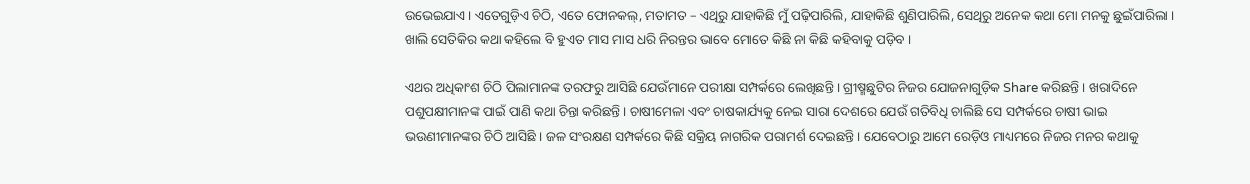ଉଭେଇଯାଏ । ଏତେଗୁଡ଼ିଏ ଚିଠି, ଏତେ ଫୋନକଲ୍, ମତାମତ – ଏଥିରୁ ଯାହାକିଛି ମୁଁ ପଢ଼ିପାରିଲି, ଯାହାକିଛି ଶୁଣିପାରିଲି, ସେଥିରୁ ଅନେକ କଥା ମୋ ମନକୁ ଛୁଇଁପାରିଲା । ଖାଲି ସେତିକିର କଥା କହିଲେ ବି ହୁଏତ ମାସ ମାସ ଧରି ନିରନ୍ତର ଭାବେ ମୋତେ କିଛି ନା କିଛି କହିବାକୁ ପଡ଼ିବ ।

ଏଥର ଅଧିକାଂଶ ଚିଠି ପିଲାମାନଙ୍କ ତରଫରୁ ଆସିଛି ଯେଉଁମାନେ ପରୀକ୍ଷା ସମ୍ପର୍କରେ ଲେଖିଛନ୍ତି । ଗ୍ରୀଷ୍ମଛୁଟିର ନିଜର ଯୋଜନାଗୁଡ଼ିକ Share କରିଛନ୍ତି । ଖରାଦିନେ ପଶୁପକ୍ଷୀମାନଙ୍କ ପାଇଁ ପାଣି କଥା ଚିନ୍ତା କରିଛନ୍ତି । ଚାଷୀମେଳା ଏବଂ ଚାଷକାର୍ଯ୍ୟକୁ ନେଇ ସାରା ଦେଶରେ ଯେଉଁ ଗତିବିଧି ଚାଲିଛି ସେ ସମ୍ପର୍କରେ ଚାଷୀ ଭାଇ ଭଉଣୀମାନଙ୍କର ଚିଠି ଆସିଛି । ଜଳ ସଂରକ୍ଷଣ ସମ୍ପର୍କରେ କିଛି ସକ୍ରିୟ ନାଗରିକ ପରାମର୍ଶ ଦେଇଛନ୍ତି । ଯେବେଠାରୁ ଆମେ ରେଡ଼ିଓ ମାଧ୍ୟମରେ ନିଜର ମନର କଥାକୁ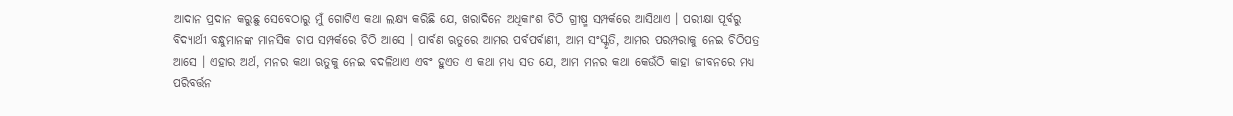ଆଦାନ ପ୍ରଦାନ କରୁଛୁ ସେବେଠାରୁ ମୁଁ ଗୋଟିଏ କଥା ଲକ୍ଷ୍ୟ କରିଛି ଯେ, ଖରାଦିନେ ଅଧିକାଂଶ ଚିଠି ଗ୍ରୀଷ୍ମ ସମ୍ପର୍କରେ ଆସିଥାଏ । ପରୀକ୍ଷା ପୂର୍ବରୁ ବିଦ୍ୟାର୍ଥୀ ବନ୍ଧୁମାନଙ୍କ ମାନସିକ ଚାପ ସମ୍ପର୍କରେ ଚିଠି ଆସେ । ପାର୍ବଣ ଋତୁରେ ଆମର ପର୍ବପର୍ବାଣୀ, ଆମ ସଂସ୍କୃତି, ଆମର ପରମ୍ପରାକୁ ନେଇ ଚିଠିପତ୍ର ଆସେ । ଏହାର ଅର୍ଥ, ମନର କଥା ଋତୁକୁ ନେଇ ବଦଳିଥାଏ ଏବଂ ହୁଏତ ଏ କଥା ମଧ୍ୟ ସତ ଯେ, ଆମ ମନର କଥା କେଉଁଠି କାହା ଜୀବନରେ ମଧ୍ୟ ପରିବର୍ତ୍ତନ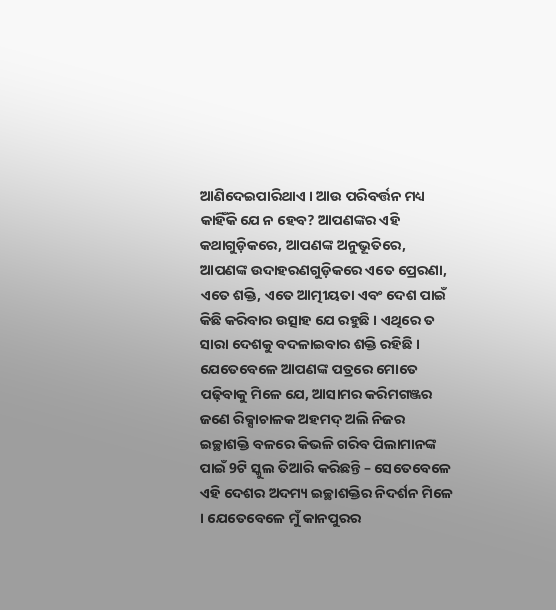ଆଣିଦେଇପାରିଥାଏ । ଆଉ ପରିବର୍ତ୍ତନ ମଧ୍ୟ କାହିଁକି ଯେ ନ ହେବ? ଆପଣଙ୍କର ଏହି କଥାଗୁଡ଼ିକରେ, ଆପଣଙ୍କ ଅନୁଭୂତିରେ, ଆପଣଙ୍କ ଉଦାହରଣଗୁଡ଼ିକରେ ଏତେ ପ୍ରେରଣା, ଏତେ ଶକ୍ତି, ଏତେ ଆତ୍ମୀୟତା ଏବଂ ଦେଶ ପାଇଁ କିଛି କରିବାର ଉତ୍ସାହ ଯେ ରହୁଛି । ଏଥିରେ ତ ସାରା ଦେଶକୁ ବଦଳାଇବାର ଶକ୍ତି ରହିଛି । ଯେତେବେଳେ ଆପଣଙ୍କ ପତ୍ରରେ ମୋତେ ପଢ଼ିବାକୁ ମିଳେ ଯେ, ଆସାମର କରିମଗଞ୍ଜର ଜଣେ ରିକ୍ସାଚାଳକ ଅହମଦ୍ ଅଲି ନିଜର ଇଚ୍ଛାଶକ୍ତି ବଳରେ କିଭଳି ଗରିବ ପିଲାମାନଙ୍କ ପାଇଁ 9ଟି ସ୍କୁଲ ତିଆରି କରିଛନ୍ତି – ସେତେବେଳେ ଏହି ଦେଶର ଅଦମ୍ୟ ଇଚ୍ଛାଶକ୍ତିର ନିଦର୍ଶନ ମିଳେ । ଯେତେବେଳେ ମୁଁ କାନପୁରର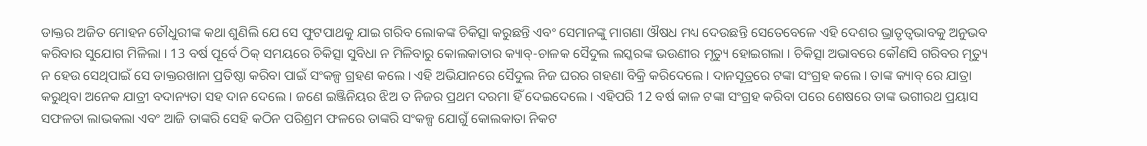ଡାକ୍ତର ଅଜିତ ମୋହନ ଚୌଧୁରୀଙ୍କ କଥା ଶୁଣିଲି ଯେ ସେ ଫୁଟପାଥକୁ ଯାଇ ଗରିବ ଲୋକଙ୍କ ଚିକିତ୍ସା କରୁଛନ୍ତି ଏବଂ ସେମାନଙ୍କୁ ମାଗଣା ଔଷଧ ମଧ୍ୟ ଦେଉଛନ୍ତି ସେତେବେଳେ ଏହି ଦେଶର ଭ୍ରାତୃତ୍ୱଭାବକୁ ଅନୁଭବ କରିବାର ସୁଯୋଗ ମିଳିଲା । 13 ବର୍ଷ ପୂର୍ବେ ଠିକ୍ ସମୟରେ ଚିକିତ୍ସା ସୁବିଧା ନ ମିଳିବାରୁ କୋଲକାତାର କ୍ୟାବ୍-ଚାଳକ ସୈଦୁଲ ଲସ୍କରଙ୍କ ଭଉଣୀର ମୃତ୍ୟୁ ହୋଇଗଲା । ଚିକିତ୍ସା ଅଭାବରେ କୌଣସି ଗରିବର ମୃତ୍ୟୁ ନ ହେଉ ସେଥିପାଇଁ ସେ ଡାକ୍ତରଖାନା ପ୍ରତିଷ୍ଠା କରିବା ପାଇଁ ସଂକଳ୍ପ ଗ୍ରହଣ କଲେ । ଏହି ଅଭିଯାନରେ ସୈଦୁଲ ନିଜ ଘରର ଗହଣା ବିକ୍ରି କରିଦେଲେ । ଦାନସୂତ୍ରରେ ଟଙ୍କା ସଂଗ୍ରହ କଲେ । ତାଙ୍କ କ୍ୟାବ୍ ରେ ଯାତ୍ରା କରୁଥିବା ଅନେକ ଯାତ୍ରୀ ବଦାନ୍ୟତା ସହ ଦାନ ଦେଲେ । ଜଣେ ଇଞ୍ଜିନିୟର ଝିଅ ତ ନିଜର ପ୍ରଥମ ଦରମା ହିଁ ଦେଇଦେଲେ । ଏହିପରି 12 ବର୍ଷ କାଳ ଟଙ୍କା ସଂଗ୍ରହ କରିବା ପରେ ଶେଷରେ ତାଙ୍କ ଭଗୀରଥ ପ୍ରୟାସ ସଫଳତା ଲାଭକଲା ଏବଂ ଆଜି ତାଙ୍କରି ସେହି କଠିନ ପରିଶ୍ରମ ଫଳରେ ତାଙ୍କରି ସଂକଳ୍ପ ଯୋଗୁଁ କୋଲକାତା ନିକଟ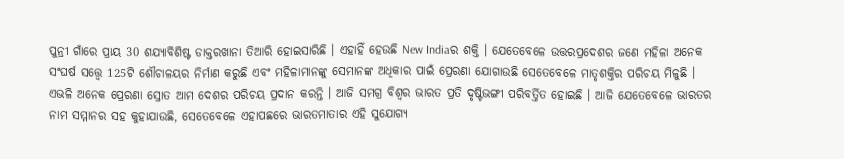ପୁନ୍ରୀ ଗାଁରେ ପ୍ରାୟ 30 ଶଯ୍ୟାବିଶିଷ୍ଟ ଡାକ୍ତରଖାନା ତିଆରି ହୋଇସାରିଛି । ଏହାହିଁ ହେଉଛି New Indiaର ଶକ୍ତି । ଯେତେବେଳେ ଉତ୍ତରପ୍ରଦେଶର ଜଣେ ମହିଳା ଅନେକ ସଂଘର୍ଷ ସତ୍ତ୍ୱେ 125ଟି ଶୌଚାଳୟର ନିର୍ମାଣ କରୁଛି ଏବଂ ମହିଳାମାନଙ୍କୁ ସେମାନଙ୍କ ଅଧିକାର ପାଇଁ ପ୍ରେରଣା ଯୋଗାଉଛି ସେତେବେଳେ ମାତୃଶକ୍ତିର ପରିଚୟ ମିଳୁଛି । ଏଭଳି ଅନେକ ପ୍ରେରଣା ସ୍ରୋତ ଆମ ଦେଶର ପରିଚୟ ପ୍ରଦାନ କରନ୍ତି । ଆଜି ସମଗ୍ର ବିଶ୍ୱର ଭାରତ ପ୍ରତି ଦୃଷ୍ଟିଭଙ୍ଗୀ ପରିବର୍ତ୍ତିତ ହୋଇଛି । ଆଜି ଯେତେବେଳେ ଭାରତର ନାମ ସମ୍ମାନର ସହ କୁହାଯାଉଛି, ସେତେବେଳେ ଏହାପଛରେ ଭାରତମାତାର ଏହି ସୁଯୋଗ୍ୟ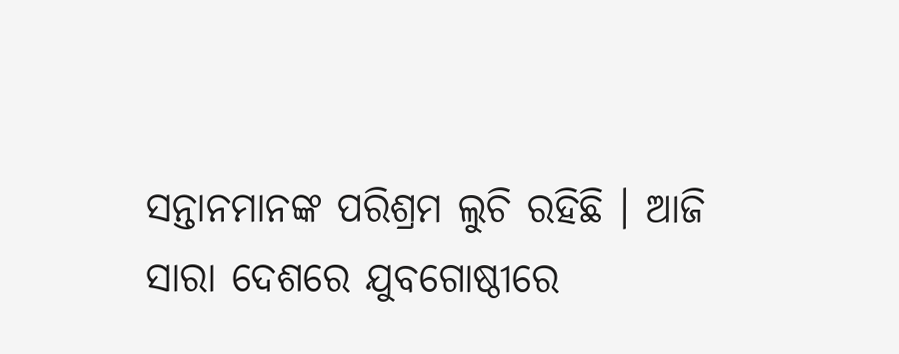ସନ୍ତାନମାନଙ୍କ ପରିଶ୍ରମ ଲୁଚି ରହିଛି । ଆଜି ସାରା ଦେଶରେ ଯୁବଗୋଷ୍ଠୀରେ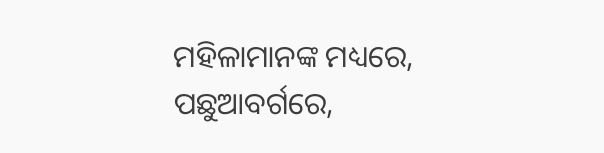ମହିଳାମାନଙ୍କ ମଧ୍ୟରେ, ପଛୁଆବର୍ଗରେ,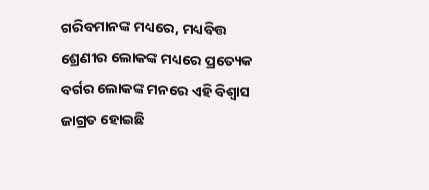ଗରିବମାନଙ୍କ ମଧ୍ୟରେ, ମଧ୍ୟବିତ୍ତ ଶ୍ରେଣୀର ଲୋକଙ୍କ ମଧ୍ୟରେ ପ୍ରତ୍ୟେକ ବର୍ଗର ଲୋକଙ୍କ ମନରେ ଏହି ବିଶ୍ୱାସ ଜାଗ୍ରତ ହୋଇଛି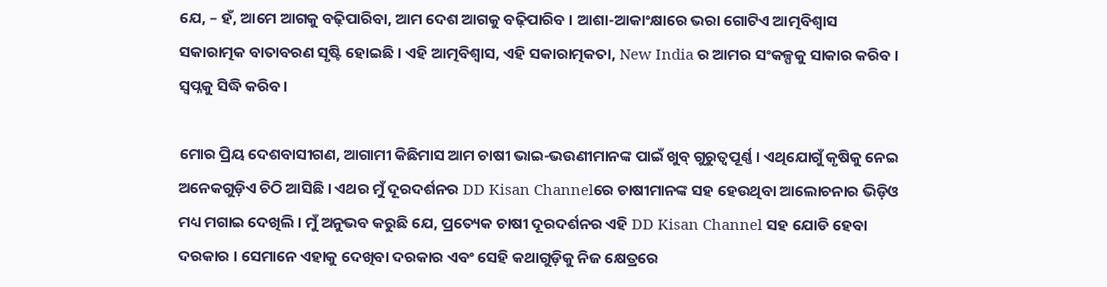ଯେ, – ହଁ, ଆମେ ଆଗକୁ ବଢ଼ିପାରିବା, ଆମ ଦେଶ ଆଗକୁ ବଢ଼ିପାରିବ । ଆଶା-ଆକାଂକ୍ଷାରେ ଭରା ଗୋଟିଏ ଆତ୍ମବିଶ୍ୱାସ ସକାରାତ୍ମକ ବାତାବରଣ ସୃଷ୍ଟି ହୋଇଛି । ଏହି ଆତ୍ମବିଶ୍ୱାସ, ଏହି ସକାରାତ୍ମକତା, New India ର ଆମର ସଂକଳ୍ପକୁ ସାକାର କରିବ । ସ୍ୱପ୍ନକୁ ସିଦ୍ଧି କରିବ ।

ମୋର ପ୍ରିୟ ଦେଶବାସୀଗଣ, ଆଗାମୀ କିଛିମାସ ଆମ ଚାଷୀ ଭାଇ-ଭଉଣୀମାନଙ୍କ ପାଇଁ ଖୁବ୍ ଗୁରୁତ୍ୱପୂର୍ଣ୍ଣ । ଏଥିଯୋଗୁଁ କୃଷିକୁ ନେଇ ଅନେକଗୁଡ଼ିଏ ଚିଠି ଆସିଛି । ଏଥର ମୁଁ ଦୂରଦର୍ଶନର DD Kisan Channelରେ ଚାଷୀମାନଙ୍କ ସହ ହେଉଥିବା ଆଲୋଚନାର ଭିଡ଼ିଓ ମଧ୍ୟ ମଗାଇ ଦେଖିଲି । ମୁଁ ଅନୁଭବ କରୁଛି ଯେ, ପ୍ରତ୍ୟେକ ଚାଷୀ ଦୂରଦର୍ଶନର ଏହି DD Kisan Channel ସହ ଯୋଡି ହେବା ଦରକାର । ସେମାନେ ଏହାକୁ ଦେଖିବା ଦରକାର ଏବଂ ସେହି କଥାଗୁଡ଼ିକୁ ନିଜ କ୍ଷେତ୍ରରେ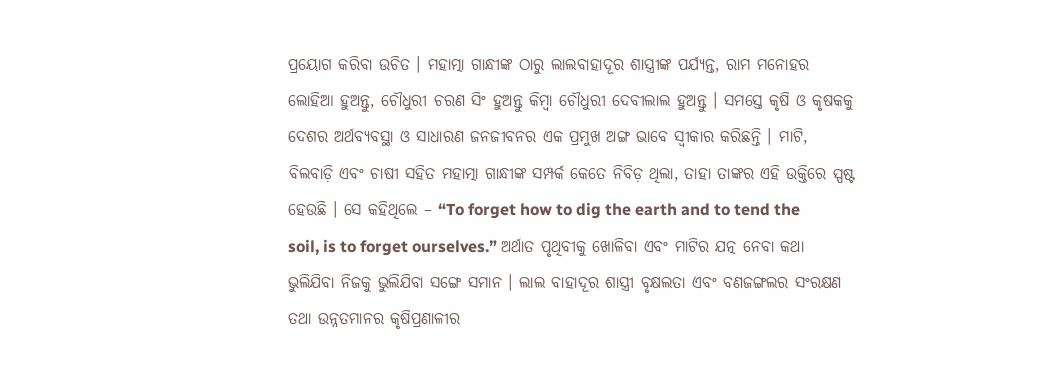ପ୍ରୟୋଗ କରିବା ଉଚିତ । ମହାତ୍ମା ଗାନ୍ଧୀଙ୍କ ଠାରୁ ଲାଲବାହାଦୂର ଶାସ୍ତ୍ରୀଙ୍କ ପର୍ଯ୍ୟନ୍ତ, ରାମ ମନୋହର ଲୋହିଆ ହୁଅନ୍ତୁ, ଚୌଧୁରୀ ଚରଣ ସିଂ ହୁଅନ୍ତୁ କିମ୍ବା ଚୌଧୁରୀ ଦେବୀଲାଲ ହୁଅନ୍ତୁ । ସମସ୍ତେ କୃଷି ଓ କୃଷକକୁ ଦେଶର ଅର୍ଥବ୍ୟବସ୍ଥା ଓ ସାଧାରଣ ଜନଜୀବନର ଏକ ପ୍ରମୁଖ ଅଙ୍ଗ ଭାବେ ସ୍ୱୀକାର କରିଛନ୍ତି । ମାଟି, ବିଲବାଡ଼ି ଏବଂ ଚାଷୀ ସହିତ ମହାତ୍ମା ଗାନ୍ଧୀଙ୍କ ସମ୍ପର୍କ କେତେ ନିବିଡ଼ ଥିଲା, ତାହା ତାଙ୍କର ଏହି ଉକ୍ତିରେ ସ୍ପଷ୍ଟ ହେଉଛି । ସେ କହିଥିଲେ – “To forget how to dig the earth and to tend the soil, is to forget ourselves.” ଅର୍ଥାତ ପୃଥିବୀକୁ ଖୋଳିବା ଏବଂ ମାଟିର ଯତ୍ନ ନେବା କଥା ଭୁଲିଯିବା ନିଜକୁ ଭୁଲିଯିବା ସଙ୍ଗେ ସମାନ । ଲାଲ ବାହାଦୂର ଶାସ୍ତ୍ରୀ ବୃକ୍ଷଲତା ଏବଂ ବଣଜଙ୍ଗଲର ସଂରକ୍ଷଣ ତଥା ଉନ୍ନତମାନର କୃଷିପ୍ରଣାଳୀର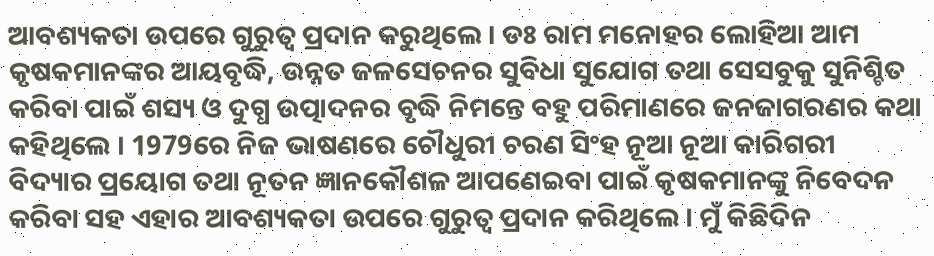ଆବଶ୍ୟକତା ଉପରେ ଗୁରୁତ୍ୱ ପ୍ରଦାନ କରୁଥିଲେ । ଡଃ ରାମ ମନୋହର ଲୋହିଆ ଆମ କୃଷକମାନଙ୍କର ଆୟବୃଦ୍ଧି, ଉନ୍ନତ ଜଳସେଚନର ସୁବିଧା ସୁଯୋଗ ତଥା ସେସବୁକୁ ସୁନିଶ୍ଚିତ କରିବା ପାଇଁ ଶସ୍ୟ ଓ ଦୁଗ୍ଧ ଉତ୍ପାଦନର ବୃଦ୍ଧି ନିମନ୍ତେ ବହୁ ପରିମାଣରେ ଜନଜାଗରଣର କଥା କହିଥିଲେ । 1979ରେ ନିଜ ଭାଷଣରେ ଚୌଧୁରୀ ଚରଣ ସିଂହ ନୂଆ ନୂଆ କାରିଗରୀ ବିଦ୍ୟାର ପ୍ରୟୋଗ ତଥା ନୂତନ ଜ୍ଞାନକୌଶଳ ଆପଣେଇବା ପାଇଁ କୃଷକମାନଙ୍କୁ ନିବେଦନ କରିବା ସହ ଏହାର ଆବଶ୍ୟକତା ଉପରେ ଗୁରୁତ୍ୱ ପ୍ରଦାନ କରିଥିଲେ । ମୁଁ କିଛିଦିନ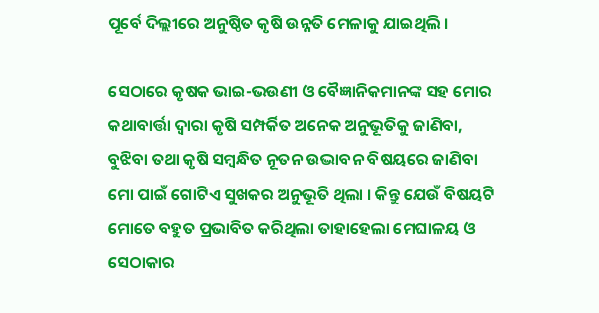ପୂର୍ବେ ଦିଲ୍ଲୀରେ ଅନୁଷ୍ଠିତ କୃଷି ଉନ୍ନତି ମେଳାକୁ ଯାଇଥିଲି ।

ସେଠାରେ କୃଷକ ଭାଇ-ଭଉଣୀ ଓ ବୈଜ୍ଞାନିକମାନଙ୍କ ସହ ମୋର କଥାବାର୍ତ୍ତା ଦ୍ୱାରା କୃଷି ସମ୍ପର୍କିତ ଅନେକ ଅନୁଭୂତିକୁ ଜାଣିବା, ବୁଝିବା ତଥା କୃଷି ସମ୍ବନ୍ଧିତ ନୂତନ ଉଦ୍ଭାବନ ବିଷୟରେ ଜାଣିବା ମୋ ପାଇଁ ଗୋଟିଏ ସୁଖକର ଅନୁଭୂତି ଥିଲା । କିନ୍ତୁ ଯେଉଁ ବିଷୟଟି ମୋତେ ବହୁତ ପ୍ରଭାବିତ କରିଥିଲା ତାହାହେଲା ମେଘାଳୟ ଓ ସେଠାକାର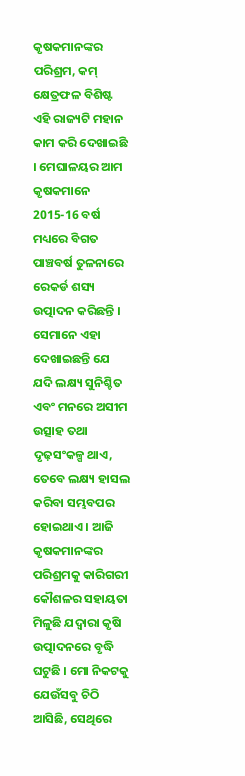କୃଷକମାନଙ୍କର ପରିଶ୍ରମ, କମ୍ କ୍ଷେତ୍ରଫଳ ବିଶିଷ୍ଟ ଏହି ରାଜ୍ୟଟି ମହାନ କାମ କରି ଦେଖାଇଛି । ମେଘାଳୟର ଆମ କୃଷକମାନେ 2015-16 ବର୍ଷ ମଧ୍ୟରେ ବିଗତ ପାଞ୍ଚବର୍ଷ ତୁଳନାରେ ରେକର୍ଡ ଶସ୍ୟ ଉତ୍ପାଦନ କରିଛନ୍ତି । ସେମାନେ ଏହା ଦେଖାଇଛନ୍ତି ଯେ ଯଦି ଲକ୍ଷ୍ୟ ସୁନିଶ୍ଚିତ ଏବଂ ମନରେ ଅସୀମ ଉତ୍ସାହ ତଥା ଦୃଢ଼ସଂକଳ୍ପ ଥାଏ, ତେବେ ଲକ୍ଷ୍ୟ ହାସଲ କରିବା ସମ୍ଭବପର ହୋଇଥାଏ । ଆଜି କୃଷକମାନଙ୍କର ପରିଶ୍ରମକୁ କାରିଗରୀ କୌଶଳର ସହାୟତା ମିଳୁଛି ଯଦ୍ୱାରା କୃଷି ଉତ୍ପାଦନରେ ବୃଦ୍ଧି ଘଟୁଛି । ମୋ ନିକଟକୁ ଯେଉଁସବୁ ଚିଠି ଆସିଛି, ସେଥିରେ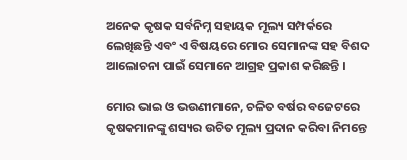ଅନେକ କୃଷକ ସର୍ବନିମ୍ନ ସହାୟକ ମୂଲ୍ୟ ସମ୍ପର୍କରେ ଲେଖିଛନ୍ତି ଏବଂ ଏ ବିଷୟରେ ମୋର ସେମାନଙ୍କ ସହ ବିଶଦ ଆଲୋଚନା ପାଇଁ ସେମାନେ ଆଗ୍ରହ ପ୍ରକାଶ କରିଛନ୍ତି ।

ମୋର ଭାଇ ଓ ଭଉଣୀମାନେ, ଚଳିତ ବର୍ଷର ବଜେଟରେ କୃଷକମାନଙ୍କୁ ଶସ୍ୟର ଉଚିତ ମୂଲ୍ୟ ପ୍ରଦାନ କରିବା ନିମନ୍ତେ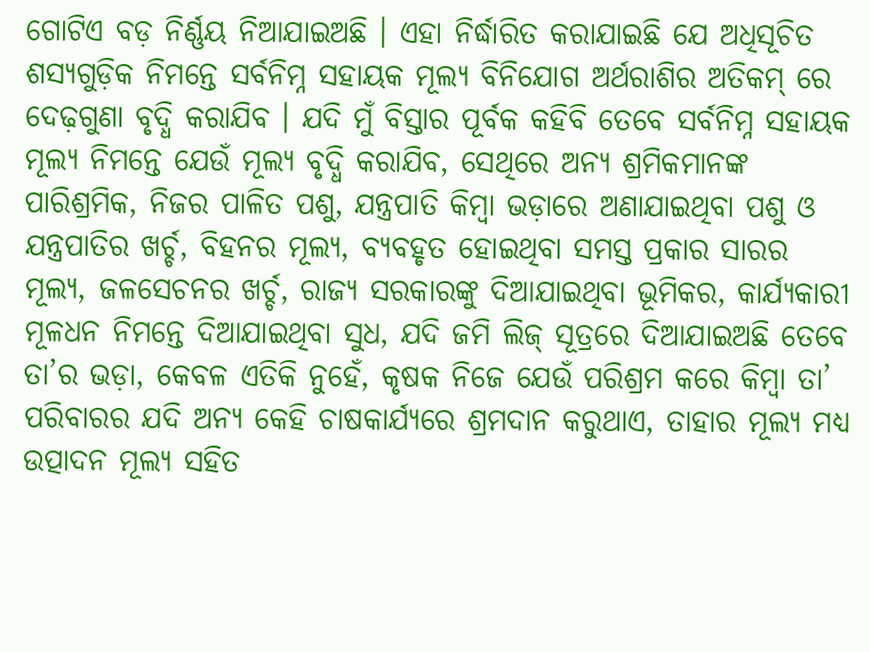ଗୋଟିଏ ବଡ଼ ନିର୍ଣ୍ଣୟ ନିଆଯାଇଅଛି । ଏହା ନିର୍ଦ୍ଧାରିତ କରାଯାଇଛି ଯେ ଅଧିସୂଚିତ ଶସ୍ୟଗୁଡ଼ିକ ନିମନ୍ତେ ସର୍ବନିମ୍ନ ସହାୟକ ମୂଲ୍ୟ ବିନିଯୋଗ ଅର୍ଥରାଶିର ଅତିକମ୍ ରେ ଦେଢ଼ଗୁଣା ବୃଦ୍ଧି କରାଯିବ । ଯଦି ମୁଁ ବିସ୍ତାର ପୂର୍ବକ କହିବି ତେବେ ସର୍ବନିମ୍ନ ସହାୟକ ମୂଲ୍ୟ ନିମନ୍ତେ ଯେଉଁ ମୂଲ୍ୟ ବୃଦ୍ଧି କରାଯିବ, ସେଥିରେ ଅନ୍ୟ ଶ୍ରମିକମାନଙ୍କ ପାରିଶ୍ରମିକ, ନିଜର ପାଳିତ ପଶୁ, ଯନ୍ତ୍ରପାତି କିମ୍ବା ଭଡ଼ାରେ ଅଣାଯାଇଥିବା ପଶୁ ଓ ଯନ୍ତ୍ରପାତିର ଖର୍ଚ୍ଚ, ବିହନର ମୂଲ୍ୟ, ବ୍ୟବହୃତ ହୋଇଥିବା ସମସ୍ତ ପ୍ରକାର ସାରର ମୂଲ୍ୟ, ଜଳସେଚନର ଖର୍ଚ୍ଚ, ରାଜ୍ୟ ସରକାରଙ୍କୁ ଦିଆଯାଇଥିବା ଭୂମିକର, କାର୍ଯ୍ୟକାରୀ ମୂଳଧନ ନିମନ୍ତେ ଦିଆଯାଇଥିବା ସୁଧ, ଯଦି ଜମି ଲିଜ୍ ସୂତ୍ରରେ ଦିଆଯାଇଅଛି ତେବେ ତା’ର ଭଡ଼ା, କେବଳ ଏତିକି ନୁହେଁ, କୃଷକ ନିଜେ ଯେଉଁ ପରିଶ୍ରମ କରେ କିମ୍ବା ତା’ ପରିବାରର ଯଦି ଅନ୍ୟ କେହି ଚାଷକାର୍ଯ୍ୟରେ ଶ୍ରମଦାନ କରୁଥାଏ, ତାହାର ମୂଲ୍ୟ ମଧ୍ୟ ଉତ୍ପାଦନ ମୂଲ୍ୟ ସହିତ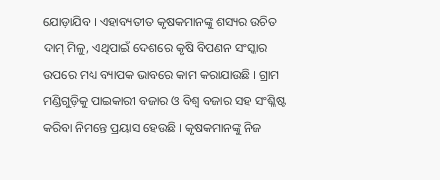ଯୋଡ଼ାଯିବ । ଏହାବ୍ୟତୀତ କୃଷକମାନଙ୍କୁ ଶସ୍ୟର ଉଚିତ ଦାମ୍ ମିଳୁ, ଏଥିପାଇଁ ଦେଶରେ କୃଷି ବିପଣନ ସଂସ୍କାର ଉପରେ ମଧ୍ୟ ବ୍ୟାପକ ଭାବରେ କାମ କରାଯାଉଛି । ଗ୍ରାମ ମଣ୍ଡିଗୁଡ଼ିକୁ ପାଇକାରୀ ବଜାର ଓ ବିଶ୍ୱ ବଜାର ସହ ସଂଶ୍ଳିଷ୍ଟ କରିବା ନିମନ୍ତେ ପ୍ରୟାସ ହେଉଛି । କୃଷକମାନଙ୍କୁ ନିଜ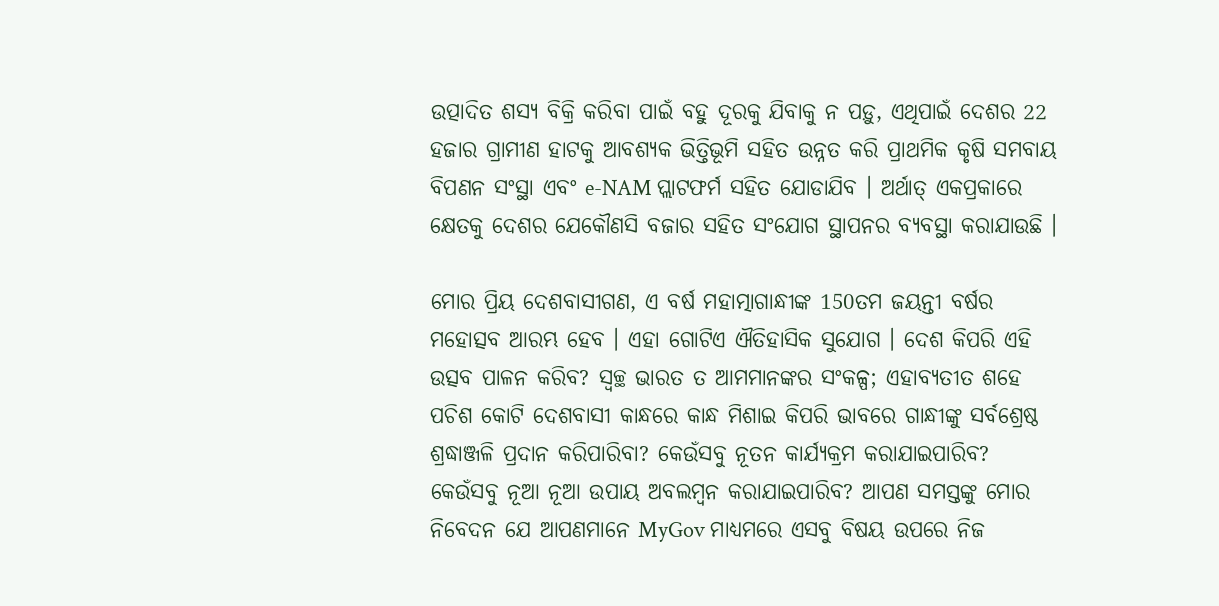ଉତ୍ପାଦିତ ଶସ୍ୟ ବିକ୍ରି କରିବା ପାଇଁ ବହୁ ଦୂରକୁ ଯିବାକୁ ନ ପଡ଼ୁ, ଏଥିପାଇଁ ଦେଶର 22 ହଜାର ଗ୍ରାମୀଣ ହାଟକୁ ଆବଶ୍ୟକ ଭିତ୍ତିଭୂମି ସହିତ ଉନ୍ନତ କରି ପ୍ରାଥମିକ କୃଷି ସମବାୟ ବିପଣନ ସଂସ୍ଥା ଏବଂ e-NAM ପ୍ଲାଟଫର୍ମ ସହିତ ଯୋଡାଯିବ । ଅର୍ଥାତ୍ ଏକପ୍ରକାରେ କ୍ଷେତକୁ ଦେଶର ଯେକୌଣସି ବଜାର ସହିତ ସଂଯୋଗ ସ୍ଥାପନର ବ୍ୟବସ୍ଥା କରାଯାଉଛି ।

ମୋର ପ୍ରିୟ ଦେଶବାସୀଗଣ, ଏ ବର୍ଷ ମହାତ୍ମାଗାନ୍ଧୀଙ୍କ 150ତମ ଜୟନ୍ତୀ ବର୍ଷର ମହୋତ୍ସବ ଆରମ୍ଭ ହେବ । ଏହା ଗୋଟିଏ ଐତିହାସିକ ସୁଯୋଗ । ଦେଶ କିପରି ଏହି ଉତ୍ସବ ପାଳନ କରିବ? ସ୍ୱଚ୍ଛ ଭାରତ ତ ଆମମାନଙ୍କର ସଂକଳ୍ପ; ଏହାବ୍ୟତୀତ ଶହେ ପଚିଶ କୋଟି ଦେଶବାସୀ କାନ୍ଧରେ କାନ୍ଧ ମିଶାଇ କିପରି ଭାବରେ ଗାନ୍ଧୀଙ୍କୁ ସର୍ବଶ୍ରେଷ୍ଠ ଶ୍ରଦ୍ଧାଞ୍ଜଳି ପ୍ରଦାନ କରିପାରିବା? କେଉଁସବୁ ନୂତନ କାର୍ଯ୍ୟକ୍ରମ କରାଯାଇପାରିବ? କେଉଁସବୁ ନୂଆ ନୂଆ ଉପାୟ ଅବଲମ୍ବନ କରାଯାଇପାରିବ? ଆପଣ ସମସ୍ତଙ୍କୁ ମୋର ନିବେଦନ ଯେ ଆପଣମାନେ MyGov ମାଧ୍ୟମରେ ଏସବୁ ବିଷୟ ଉପରେ ନିଜ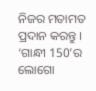ନିଜର ମତାମତ ପ୍ରଦାନ କରନ୍ତୁ । ‘ଗାନ୍ଧୀ 150’ର ଲୋଗୋ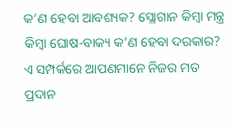କ’ଣ ହେବା ଆବଶ୍ୟକ? ସ୍ଲୋଗାନ କିମ୍ବା ମନ୍ତ୍ର କିମ୍ବା ଘୋଷ-ବାକ୍ୟ କ’ଣ ହେବା ଦରକାର? ଏ ସମ୍ପର୍କରେ ଆପଣମାନେ ନିଜର ମତ ପ୍ରଦାନ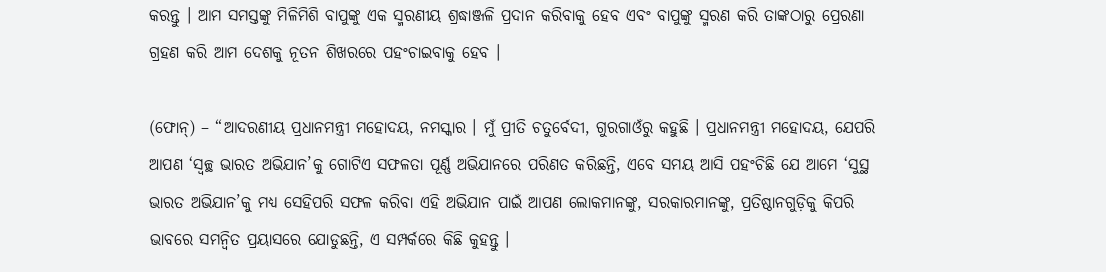କରନ୍ତୁ । ଆମ ସମସ୍ତଙ୍କୁ ମିଳିମିଶି ବାପୁଙ୍କୁ ଏକ ସ୍ମରଣୀୟ ଶ୍ରଦ୍ଧାଞ୍ଜଳି ପ୍ରଦାନ କରିବାକୁ ହେବ ଏବଂ ବାପୁଙ୍କୁ ସ୍ମରଣ କରି ତାଙ୍କଠାରୁ ପ୍ରେରଣା ଗ୍ରହଣ କରି ଆମ ଦେଶକୁ ନୂତନ ଶିଖରରେ ପହଂଚାଇବାକୁ ହେବ ।

(ଫୋନ୍) – “ଆଦରଣୀୟ ପ୍ରଧାନମନ୍ତ୍ରୀ ମହୋଦୟ, ନମସ୍କାର । ମୁଁ ପ୍ରୀତି ଚତୁର୍ବେଦୀ, ଗୁରଗାଓଁରୁ କହୁଛି । ପ୍ରଧାନମନ୍ତ୍ରୀ ମହୋଦୟ, ଯେପରି ଆପଣ ‘ସ୍ୱଚ୍ଛ ଭାରତ ଅଭିଯାନ’କୁ ଗୋଟିଏ ସଫଳତା ପୂର୍ଣ୍ଣ ଅଭିଯାନରେ ପରିଣତ କରିଛନ୍ତି, ଏବେ ସମୟ ଆସି ପହଂଚିଛି ଯେ ଆମେ ‘ସୁସ୍ଥ ଭାରତ ଅଭିଯାନ’କୁ ମଧ୍ୟ ସେହିପରି ସଫଳ କରିବା ଏହି ଅଭିଯାନ ପାଇଁ ଆପଣ ଲୋକମାନଙ୍କୁ, ସରକାରମାନଙ୍କୁ, ପ୍ରତିଷ୍ଠାନଗୁଡ଼ିକୁ କିପରି ଭାବରେ ସମନ୍ୱିତ ପ୍ରୟାସରେ ଯୋଡୁଛନ୍ତି, ଏ ସମ୍ପର୍କରେ କିଛି କୁହନ୍ତୁ ।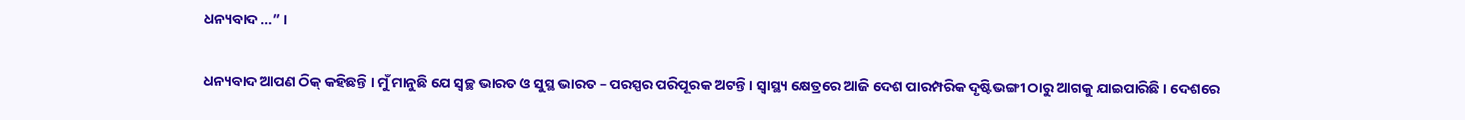ଧନ୍ୟବାଦ …” ।

ଧନ୍ୟବାଦ ଆପଣ ଠିକ୍ କହିଛନ୍ତି । ମୁଁ ମାନୁଛି ଯେ ସ୍ୱଚ୍ଛ ଭାରତ ଓ ସୁସ୍ଥ ଭାରତ – ପରସ୍ପର ପରିପୂରକ ଅଟନ୍ତି । ସ୍ୱାସ୍ଥ୍ୟ କ୍ଷେତ୍ରରେ ଆଜି ଦେଶ ପାରମ୍ପରିକ ଦୃଷ୍ଟିଭଙ୍ଗୀ ଠାରୁ ଆଗକୁ ଯାଇପାରିଛି । ଦେଶରେ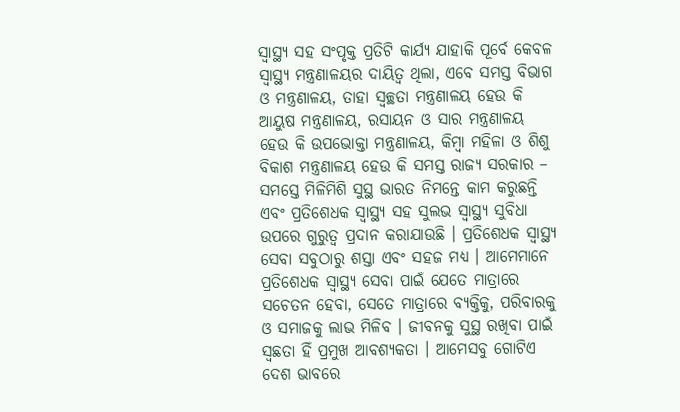ସ୍ୱାସ୍ଥ୍ୟ ସହ ସଂପୃକ୍ତ ପ୍ରତିଟି କାର୍ଯ୍ୟ ଯାହାକି ପୂର୍ବେ କେବଳ ସ୍ୱାସ୍ଥ୍ୟ ମନ୍ତ୍ରଣାଳୟର ଦାୟିତ୍ୱ ଥିଲା, ଏବେ ସମସ୍ତ ବିଭାଗ ଓ ମନ୍ତ୍ରଣାଳୟ, ତାହା ସ୍ୱଚ୍ଛତା ମନ୍ତ୍ରଣାଳୟ ହେଉ କି ଆୟୁଷ ମନ୍ତ୍ରଣାଳୟ, ରସାୟନ ଓ ସାର ମନ୍ତ୍ରଣାଳୟ ହେଉ କି ଉପଭୋକ୍ତା ମନ୍ତ୍ରଣାଳୟ, କିମ୍ବା ମହିଳା ଓ ଶିଶୁ ବିକାଶ ମନ୍ତ୍ରଣାଳୟ ହେଉ କି ସମସ୍ତ ରାଜ୍ୟ ସରକାର – ସମସ୍ତେ ମିଳିମିଶି ସୁସ୍ଥ ଭାରତ ନିମନ୍ତେ କାମ କରୁଛନ୍ତି ଏବଂ ପ୍ରତିଶେଧକ ସ୍ୱାସ୍ଥ୍ୟ ସହ ସୁଲଭ ସ୍ୱାସ୍ଥ୍ୟ ସୁବିଧା ଉପରେ ଗୁରୁତ୍ୱ ପ୍ରଦାନ କରାଯାଉଛି । ପ୍ରତିଶେଧକ ସ୍ୱାସ୍ଥ୍ୟ ସେବା ସବୁଠାରୁ ଶସ୍ତା ଏବଂ ସହଜ ମଧ୍ୟ । ଆମେମାନେ ପ୍ରତିଶେଧକ ସ୍ୱାସ୍ଥ୍ୟ ସେବା ପାଇଁ ଯେତେ ମାତ୍ରାରେ ସଚେତନ ହେବା, ସେତେ ମାତ୍ରାରେ ବ୍ୟକ୍ତିକୁ, ପରିବାରକୁ ଓ ସମାଜକୁ ଲାଭ ମିଳିବ । ଜୀବନକୁ ସୁସ୍ଥ ରଖିବା ପାଇଁ ସ୍ୱଛତା ହିଁ ପ୍ରମୁଖ ଆବଶ୍ୟକତା । ଆମେସବୁ ଗୋଟିଏ ଦେଶ ଭାବରେ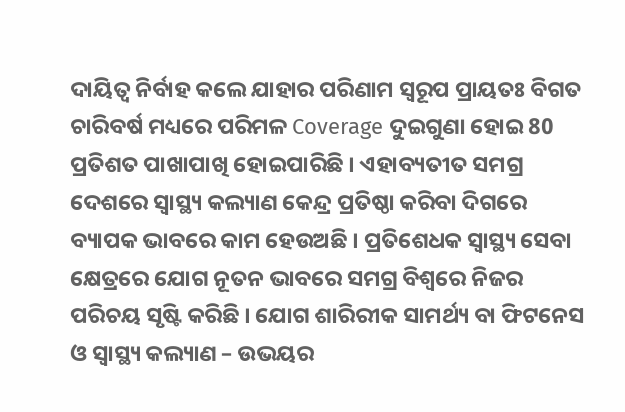ଦାୟିତ୍ୱ ନିର୍ବାହ କଲେ ଯାହାର ପରିଣାମ ସ୍ୱରୂପ ପ୍ରାୟତଃ ବିଗତ ଚାରିବର୍ଷ ମଧ୍ୟରେ ପରିମଳ Coverage ଦୁଇଗୁଣା ହୋଇ 80 ପ୍ରତିଶତ ପାଖାପାଖି ହୋଇପାରିଛି । ଏହାବ୍ୟତୀତ ସମଗ୍ର ଦେଶରେ ସ୍ୱାସ୍ଥ୍ୟ କଲ୍ୟାଣ କେନ୍ଦ୍ର ପ୍ରତିଷ୍ଠା କରିବା ଦିଗରେ ବ୍ୟାପକ ଭାବରେ କାମ ହେଉଅଛି । ପ୍ରତିଶେଧକ ସ୍ୱାସ୍ଥ୍ୟ ସେବା କ୍ଷେତ୍ରରେ ଯୋଗ ନୂତନ ଭାବରେ ସମଗ୍ର ବିଶ୍ୱରେ ନିଜର ପରିଚୟ ସୃଷ୍ଟି କରିଛି । ଯୋଗ ଶାରିରୀକ ସାମର୍ଥ୍ୟ ବା ଫିଟନେସ ଓ ସ୍ୱାସ୍ଥ୍ୟ କଲ୍ୟାଣ – ଉଭୟର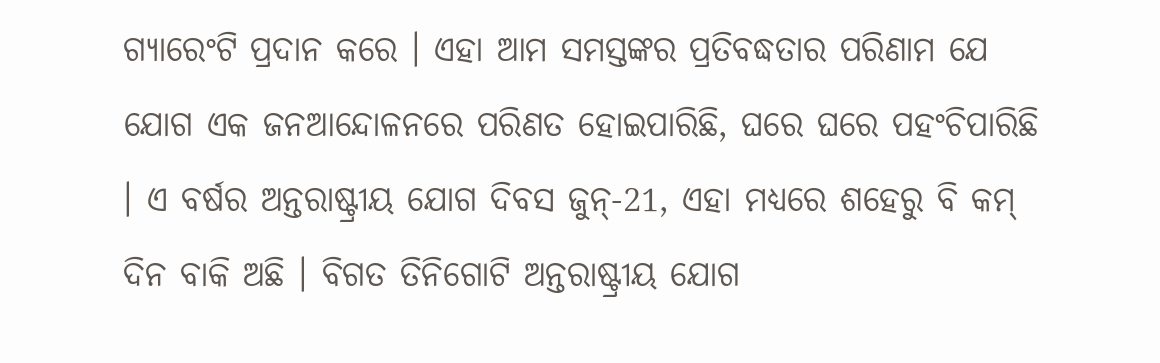ଗ୍ୟାରେଂଟି ପ୍ରଦାନ କରେ । ଏହା ଆମ ସମସ୍ତଙ୍କର ପ୍ରତିବଦ୍ଧତାର ପରିଣାମ ଯେ ଯୋଗ ଏକ ଜନଆନ୍ଦୋଳନରେ ପରିଣତ ହୋଇପାରିଛି, ଘରେ ଘରେ ପହଂଚିପାରିଛି । ଏ ବର୍ଷର ଅନ୍ତରାଷ୍ଟ୍ରୀୟ ଯୋଗ ଦିବସ ଜୁନ୍-21, ଏହା ମଧ୍ୟରେ ଶହେରୁ ବି କମ୍ ଦିନ ବାକି ଅଛି । ବିଗତ ତିନିଗୋଟି ଅନ୍ତରାଷ୍ଟ୍ରୀୟ ଯୋଗ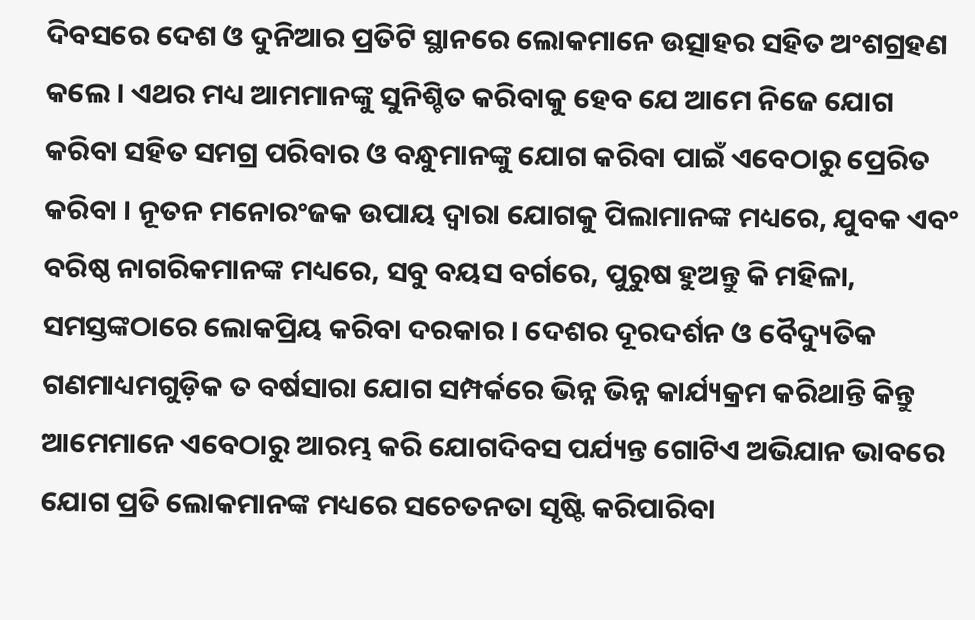ଦିବସରେ ଦେଶ ଓ ଦୁନିଆର ପ୍ରତିଟି ସ୍ଥାନରେ ଲୋକମାନେ ଉତ୍ସାହର ସହିତ ଅଂଶଗ୍ରହଣ କଲେ । ଏଥର ମଧ୍ୟ ଆମମାନଙ୍କୁ ସୁନିଶ୍ଚିତ କରିବାକୁ ହେବ ଯେ ଆମେ ନିଜେ ଯୋଗ କରିବା ସହିତ ସମଗ୍ର ପରିବାର ଓ ବନ୍ଧୁମାନଙ୍କୁ ଯୋଗ କରିବା ପାଇଁ ଏବେଠାରୁ ପ୍ରେରିତ କରିବା । ନୂତନ ମନୋରଂଜକ ଉପାୟ ଦ୍ୱାରା ଯୋଗକୁ ପିଲାମାନଙ୍କ ମଧ୍ୟରେ, ଯୁବକ ଏବଂ ବରିଷ୍ଠ ନାଗରିକମାନଙ୍କ ମଧ୍ୟରେ, ସବୁ ବୟସ ବର୍ଗରେ, ପୁରୁଷ ହୁଅନ୍ତୁ କି ମହିଳା, ସମସ୍ତଙ୍କଠାରେ ଲୋକପ୍ରିୟ କରିବା ଦରକାର । ଦେଶର ଦୂରଦର୍ଶନ ଓ ବୈଦ୍ୟୁତିକ ଗଣମାଧ୍ୟମଗୁଡ଼ିକ ତ ବର୍ଷସାରା ଯୋଗ ସମ୍ପର୍କରେ ଭିନ୍ନ ଭିନ୍ନ କାର୍ଯ୍ୟକ୍ରମ କରିଥାନ୍ତି କିନ୍ତୁ ଆମେମାନେ ଏବେଠାରୁ ଆରମ୍ଭ କରି ଯୋଗଦିବସ ପର୍ଯ୍ୟନ୍ତ ଗୋଟିଏ ଅଭିଯାନ ଭାବରେ ଯୋଗ ପ୍ରତି ଲୋକମାନଙ୍କ ମଧ୍ୟରେ ସଚେତନତା ସୃଷ୍ଟି କରିପାରିବା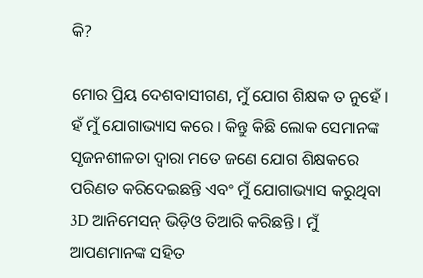କି?

ମୋର ପ୍ରିୟ ଦେଶବାସୀଗଣ, ମୁଁ ଯୋଗ ଶିକ୍ଷକ ତ ନୁହେଁ । ହଁ ମୁଁ ଯୋଗାଭ୍ୟାସ କରେ । କିନ୍ତୁ କିଛି ଲୋକ ସେମାନଙ୍କ ସୃଜନଶୀଳତା ଦ୍ୱାରା ମତେ ଜଣେ ଯୋଗ ଶିକ୍ଷକରେ ପରିଣତ କରିଦେଇଛନ୍ତି ଏବଂ ମୁଁ ଯୋଗାଭ୍ୟାସ କରୁଥିବା 3D ଆନିମେସନ୍ ଭିଡ଼ିଓ ତିଆରି କରିଛନ୍ତି । ମୁଁ ଆପଣମାନଙ୍କ ସହିତ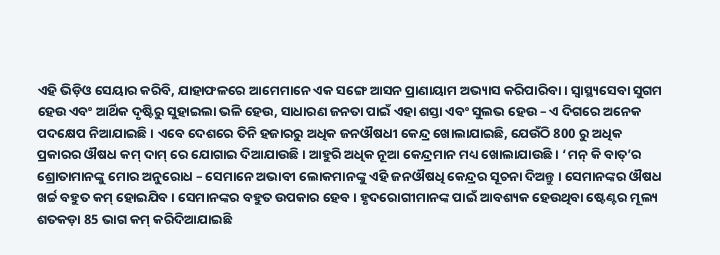ଏହି ଭିଡ଼ିଓ ସେୟାର କରିବି, ଯାହାଫଳରେ ଆମେମାନେ ଏକ ସଙ୍ଗେ ଆସନ ପ୍ରାଣାୟାମ ଅଭ୍ୟାସ କରିପାରିବା । ସ୍ୱାସ୍ଥ୍ୟସେବା ସୁଗମ ହେଉ ଏବଂ ଆର୍ଥିକ ଦୃଷ୍ଟିରୁ ସୁହାଇଲା ଭଳି ହେଉ, ସାଧାରଣ ଜନତା ପାଇଁ ଏହା ଶସ୍ତା ଏବଂ ସୁଲଭ ହେଉ – ଏ ଦିଗରେ ଅନେକ ପଦକ୍ଷେପ ନିଆଯାଇଛି । ଏବେ ଦେଶରେ ତିନି ହଜାରରୁ ଅଧିକ ଜନଔଷଧୀ କେନ୍ଦ୍ର ଖୋଲାଯାଇଛି, ଯେଉଁଠି 800 ରୁ ଅଧିକ ପ୍ରକାରର ଔଷଧ କମ୍ ଦାମ୍ ରେ ଯୋଗାଇ ଦିଆଯାଉଛି । ଆହୁରି ଅଧିକ ନୂଆ କେନ୍ଦ୍ରମାନ ମଧ୍ୟ ଖୋଲାଯାଉଛି । ‘ମନ୍ କି ବାତ୍’ର ଶ୍ରୋତାମାନଙ୍କୁ ମୋର ଅନୁରୋଧ – ସେମାନେ ଅଭାବୀ ଲୋକମାନଙ୍କୁ ଏହି ଜନଔଷଧି କେନ୍ଦ୍ରର ସୂଚନା ଦିଅନ୍ତୁ । ସେମାନଙ୍କର ଔଷଧ ଖର୍ଚ୍ଚ ବହୁତ କମ୍ ହୋଇଯିବ । ସେମାନଙ୍କର ବହୁତ ଉପକାର ହେବ । ହୃଦରୋଗୀମାନଙ୍କ ପାଇଁ ଆବଶ୍ୟକ ହେଉଥିବା ଷ୍ଟେଣ୍ଟର ମୂଲ୍ୟ ଶତକଡ଼ା 85 ଭାଗ କମ୍ କରିଦିଆଯାଇଛି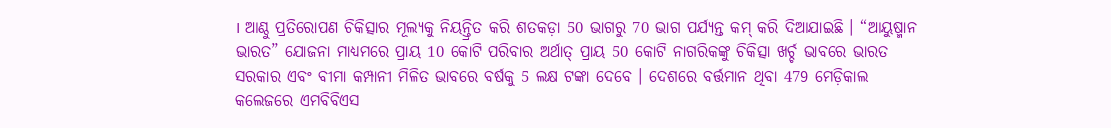। ଆଣ୍ଠୁ ପ୍ରତିରୋପଣ ଚିକିତ୍ସାର ମୂଲ୍ୟକୁ ନିୟନ୍ତ୍ରିତ କରି ଶତକଡ଼ା 50 ଭାଗରୁ 70 ଭାଗ ପର୍ଯ୍ୟନ୍ତ କମ୍ କରି ଦିଆଯାଇଛି । “ଆୟୁଷ୍ମାନ ଭାରତ” ଯୋଜନା ମାଧ୍ୟମରେ ପ୍ରାୟ 10 କୋଟି ପରିବାର ଅର୍ଥାତ୍ ପ୍ରାୟ 50 କୋଟି ନାଗରିକଙ୍କୁ ଚିକିତ୍ସା ଖର୍ଚ୍ଚ ଭାବରେ ଭାରତ ସରକାର ଏବଂ ବୀମା କମ୍ପାନୀ ମିଳିତ ଭାବରେ ବର୍ଷକୁ 5 ଲକ୍ଷ ଟଙ୍କା ଦେବେ । ଦେଶରେ ବର୍ତ୍ତମାନ ଥିବା 479 ମେଡ଼ିକାଲ କଲେଜରେ ଏମବିବିଏସ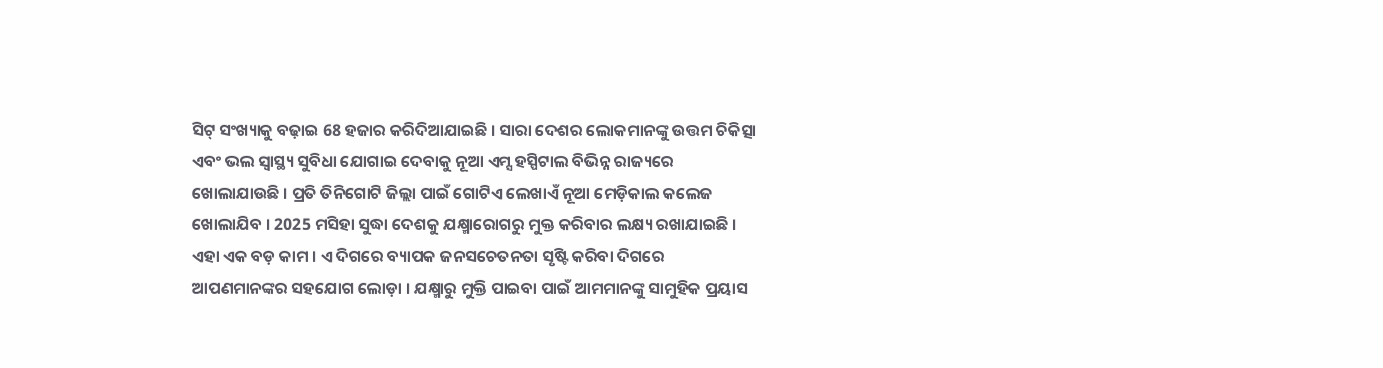ସିଟ୍ ସଂଖ୍ୟାକୁ ବଢ଼ାଇ 68 ହଜାର କରିଦିଆଯାଇଛି । ସାରା ଦେଶର ଲୋକମାନଙ୍କୁ ଉତ୍ତମ ଚିକିତ୍ସା ଏବଂ ଭଲ ସ୍ୱାସ୍ଥ୍ୟ ସୁବିଧା ଯୋଗାଇ ଦେବାକୁ ନୂଆ ଏମ୍ସ ହସ୍ପିଟାଲ ବିଭିନ୍ନ ରାଜ୍ୟରେ ଖୋଲାଯାଉଛି । ପ୍ରତି ତିନିଗୋଟି ଜିଲ୍ଲା ପାଇଁ ଗୋଟିଏ ଲେଖାଏଁ ନୂଆ ମେଡ଼ିକାଲ କଲେଜ ଖୋଲାଯିବ । 2025 ମସିହା ସୁଦ୍ଧା ଦେଶକୁ ଯକ୍ଷ୍ମାରୋଗରୁ ମୁକ୍ତ କରିବାର ଲକ୍ଷ୍ୟ ରଖାଯାଇଛି । ଏହା ଏକ ବଡ଼ କାମ । ଏ ଦିଗରେ ବ୍ୟାପକ ଜନସଚେତନତା ସୃଷ୍ଟି କରିବା ଦିଗରେ ଆପଣମାନଙ୍କର ସହଯୋଗ ଲୋଡ଼ା । ଯକ୍ଷ୍ମାରୁ ମୁକ୍ତି ପାଇବା ପାଇଁ ଆମମାନଙ୍କୁ ସାମୁହିକ ପ୍ରୟାସ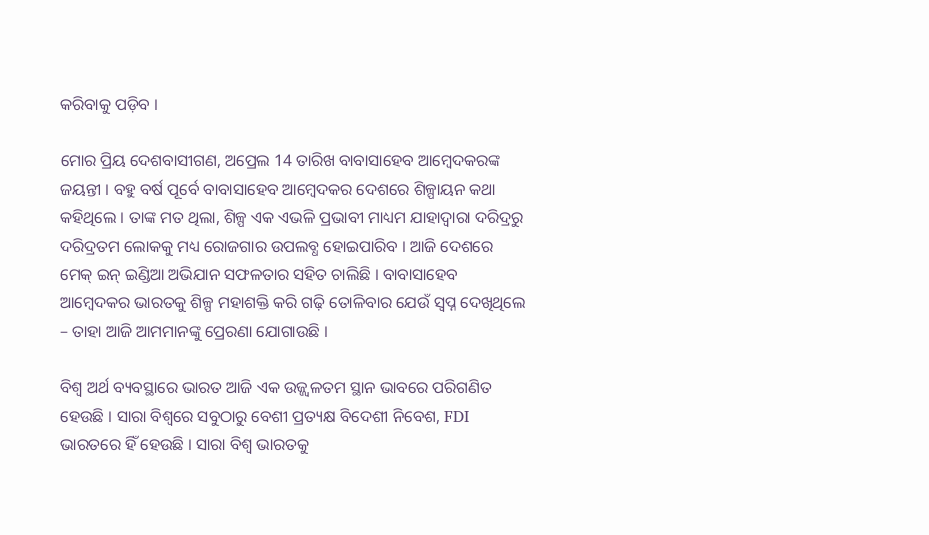କରିବାକୁ ପଡ଼ିବ ।

ମୋର ପ୍ରିୟ ଦେଶବାସୀଗଣ, ଅପ୍ରେଲ 14 ତାରିଖ ବାବାସାହେବ ଆମ୍ବେଦକରଙ୍କ ଜୟନ୍ତୀ । ବହୁ ବର୍ଷ ପୂର୍ବେ ବାବାସାହେବ ଆମ୍ବେଦକର ଦେଶରେ ଶିଳ୍ପାୟନ କଥା କହିଥିଲେ । ତାଙ୍କ ମତ ଥିଲା, ଶିଳ୍ପ ଏକ ଏଭଳି ପ୍ରଭାବୀ ମାଧ୍ୟମ ଯାହାଦ୍ୱାରା ଦରିଦ୍ରରୁ ଦରିଦ୍ରତମ ଲୋକକୁ ମଧ୍ୟ ରୋଜଗାର ଉପଲବ୍ଧ ହୋଇପାରିବ । ଆଜି ଦେଶରେ ମେକ୍ ଇନ୍ ଇଣ୍ଡିଆ ଅଭିଯାନ ସଫଳତାର ସହିତ ଚାଲିଛି । ବାବାସାହେବ ଆମ୍ବେଦକର ଭାରତକୁ ଶିଳ୍ପ ମହାଶକ୍ତି କରି ଗଢ଼ି ତୋଳିବାର ଯେଉଁ ସ୍ୱପ୍ନ ଦେଖିଥିଲେ – ତାହା ଆଜି ଆମମାନଙ୍କୁ ପ୍ରେରଣା ଯୋଗାଉଛି ।

ବିଶ୍ୱ ଅର୍ଥ ବ୍ୟବସ୍ଥାରେ ଭାରତ ଆଜି ଏକ ଉଜ୍ଜ୍ୱଳତମ ସ୍ଥାନ ଭାବରେ ପରିଗଣିତ ହେଉଛି । ସାରା ବିଶ୍ୱରେ ସବୁଠାରୁ ବେଶୀ ପ୍ରତ୍ୟକ୍ଷ ବିଦେଶୀ ନିବେଶ, FDI ଭାରତରେ ହିଁ ହେଉଛି । ସାରା ବିଶ୍ୱ ଭାରତକୁ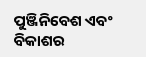ପୁଞ୍ଜିନିବେଶ ଏବଂ ବିକାଶର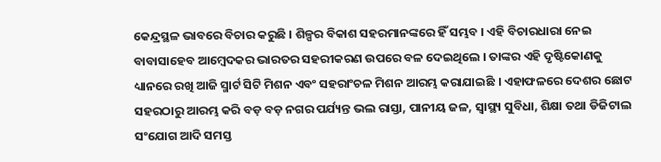କେନ୍ଦ୍ରସ୍ଥଳ ଭାବରେ ବିଚାର କରୁଛି । ଶିଳ୍ପର ବିକାଶ ସହରମାନଙ୍କରେ ହିଁ ସମ୍ଭବ । ଏହି ବିଚାରଧାରା ନେଇ ବାବାସାହେବ ଆମ୍ବେଦକର ଭାରତର ସହରୀକରଣ ଉପରେ ବଳ ଦେଇଥିଲେ । ତାଙ୍କର ଏହି ଦୃଷ୍ଟିକୋଣକୁ ଧ୍ୟାନରେ ରଖି ଆଜି ସ୍ମାର୍ଟ ସିଟି ମିଶନ ଏବଂ ସହରାଂଚଳ ମିଶନ ଆରମ୍ଭ କରାଯାଇଛି । ଏହାଫଳରେ ଦେଶର ଛୋଟ ସହରଠାରୁ ଆରମ୍ଭ କରି ବଡ଼ ବଡ଼ ନଗର ପର୍ଯ୍ୟନ୍ତ ଭଲ ରାସ୍ତା, ପାନୀୟ ଜଳ, ସ୍ୱାସ୍ଥ୍ୟ ସୁବିଧା, ଶିକ୍ଷା ତଥା ଡିଜିଟାଲ ସଂଯୋଗ ଆଦି ସମସ୍ତ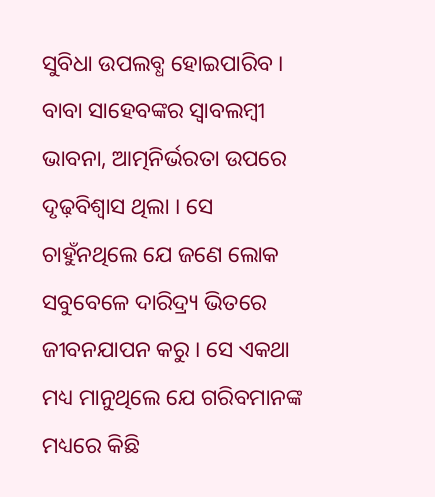ସୁବିଧା ଉପଲବ୍ଧ ହୋଇପାରିବ । ବାବା ସାହେବଙ୍କର ସ୍ୱାବଲମ୍ବୀ ଭାବନା, ଆତ୍ମନିର୍ଭରତା ଉପରେ ଦୃଢ଼ବିଶ୍ୱାସ ଥିଲା । ସେ ଚାହୁଁନଥିଲେ ଯେ ଜଣେ ଲୋକ ସବୁବେଳେ ଦାରିଦ୍ର୍ୟ ଭିତରେ ଜୀବନଯାପନ କରୁ । ସେ ଏକଥା ମଧ୍ୟ ମାନୁଥିଲେ ଯେ ଗରିବମାନଙ୍କ ମଧ୍ୟରେ କିଛି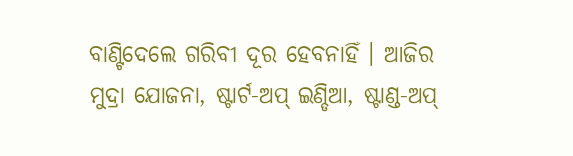ବାଣ୍ଟିଦେଲେ ଗରିବୀ ଦୂର ହେବନାହିଁ । ଆଜିର ମୁଦ୍ରା ଯୋଜନା, ଷ୍ଟାର୍ଟ-ଅପ୍ ଇଣ୍ଡିଆ, ଷ୍ଟାଣ୍ଡ-ଅପ୍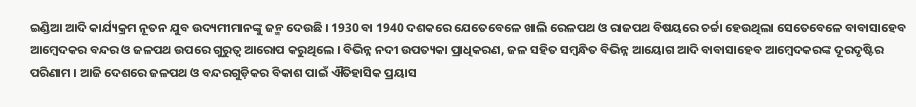ଇଣ୍ଡିଆ ଆଦି କାର୍ଯ୍ୟକ୍ରମ ନୂତନ ଯୁବ ଉଦ୍ୟମୀମାନଙ୍କୁ ଜନ୍ମ ଦେଉଛି । 1930 ବା 1940 ଦଶକରେ ଯେତେବେଳେ ଖାଲି ରେଳପଥ ଓ ରାଜପଥ ବିଷୟରେ ଚର୍ଚ୍ଚା ହେଉଥିଲା ସେତେବେଳେ ବାବାସାହେବ ଆମ୍ବେଦକର ବନ୍ଦର ଓ ଜଳପଥ ଉପରେ ଗୁରୁତ୍ୱ ଆରୋପ କରୁଥିଲେ । ବିଭିନ୍ନ ନଦୀ ଉପତ୍ୟକା ପ୍ରାଧିକରଣ, ଜଳ ସହିତ ସମ୍ବନ୍ଧିତ ବିଭିନ୍ନ ଆୟୋଗ ଆଦି ବାବାସାହେବ ଆମ୍ବେଦକରଙ୍କ ଦୂରଦୃଷ୍ଟିର ପରିଣାମ । ଆଜି ଦେଶରେ ଜଳପଥ ଓ ବନ୍ଦରଗୁଡ଼ିକର ବିକାଶ ପାଇଁ ଐତିହାସିକ ପ୍ରୟାସ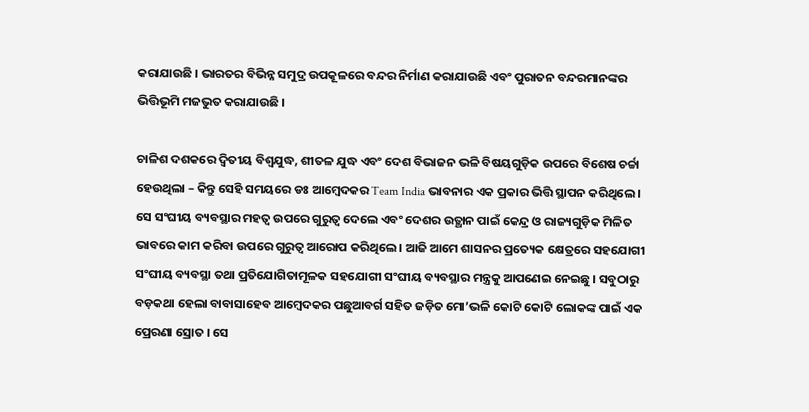କରାଯାଉଛି । ଭାରତର ବିଭିନ୍ନ ସମୁଦ୍ର ଉପକୂଳରେ ବନ୍ଦର ନିର୍ମାଣ କରାଯାଉଛି ଏବଂ ପୁରାତନ ବନ୍ଦରମାନଙ୍କର ଭିତ୍ତିଭୂମି ମଜଭୁତ କରାଯାଉଛି ।

ଚାଳିଶ ଦଶକରେ ଦ୍ୱିତୀୟ ବିଶ୍ୱଯୁଦ୍ଧ, ଶୀତଳ ଯୁଦ୍ଧ ଏବଂ ଦେଶ ବିଭାଜନ ଭଳି ବିଷୟଗୁଡ଼ିକ ଉପରେ ବିଶେଷ ଚର୍ଚ୍ଚା ହେଉଥିଲା – କିନ୍ତୁ ସେହି ସମୟରେ ଡଃ ଆମ୍ବେଦକର Team India ଭାବନାର ଏକ ପ୍ରକାର ଭିତ୍ତି ସ୍ଥାପନ କରିଥିଲେ । ସେ ସଂଘୀୟ ବ୍ୟବସ୍ଥାର ମହତ୍ୱ ଉପରେ ଗୁରୁତ୍ୱ ଦେଲେ ଏବଂ ଦେଶର ଉତ୍ଥାନ ପାଇଁ କେନ୍ଦ୍ର ଓ ରାଜ୍ୟଗୁଡ଼ିକ ମିଳିତ ଭାବରେ କାମ କରିବା ଉପରେ ଗୁରୁତ୍ୱ ଆରୋପ କରିଥିଲେ । ଆଜି ଆମେ ଶାସନର ପ୍ରତ୍ୟେକ କ୍ଷେତ୍ରରେ ସହଯୋଗୀ ସଂଘୀୟ ବ୍ୟବସ୍ଥା ତଥା ପ୍ରତିଯୋଗିତାମୂଳକ ସହଯୋଗୀ ସଂଘୀୟ ବ୍ୟବସ୍ଥାର ମନ୍ତ୍ରକୁ ଆପଣେଇ ନେଇଛୁ । ସବୁଠାରୁ ବଡ଼କଥା ହେଲା ବାବାସାହେବ ଆମ୍ବେଦକର ପଛୁଆବର୍ଗ ସହିତ ଜଡ଼ିତ ମୋ’ଭଳି କୋଟି କୋଟି ଲୋକଙ୍କ ପାଇଁ ଏକ ପ୍ରେରଣା ସ୍ରୋତ । ସେ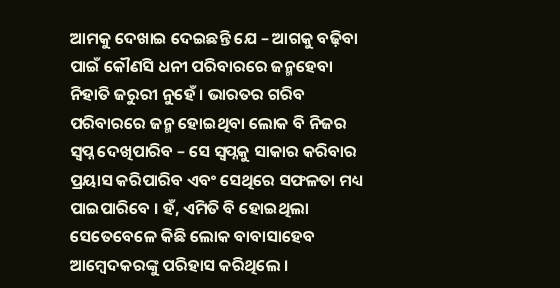ଆମକୁ ଦେଖାଇ ଦେଇଛନ୍ତି ଯେ – ଆଗକୁ ବଢ଼ିବା ପାଇଁ କୌଣସି ଧନୀ ପରିବାରରେ ଜନ୍ମହେବା ନିହାତି ଜରୁରୀ ନୁହେଁ । ଭାରତର ଗରିବ ପରିବାରରେ ଜନ୍ମ ହୋଇଥିବା ଲୋକ ବି ନିଜର ସ୍ୱପ୍ନ ଦେଖିପାରିବ – ସେ ସ୍ୱପ୍ନକୁ ସାକାର କରିବାର ପ୍ରୟାସ କରିପାରିବ ଏବଂ ସେଥିରେ ସଫଳତା ମଧ୍ୟ ପାଇପାରିବେ । ହଁ, ଏମିତି ବି ହୋଇଥିଲା ସେତେବେଳେ କିଛି ଲୋକ ବାବାସାହେବ ଆମ୍ବେଦକରଙ୍କୁ ପରିହାସ କରିଥିଲେ ।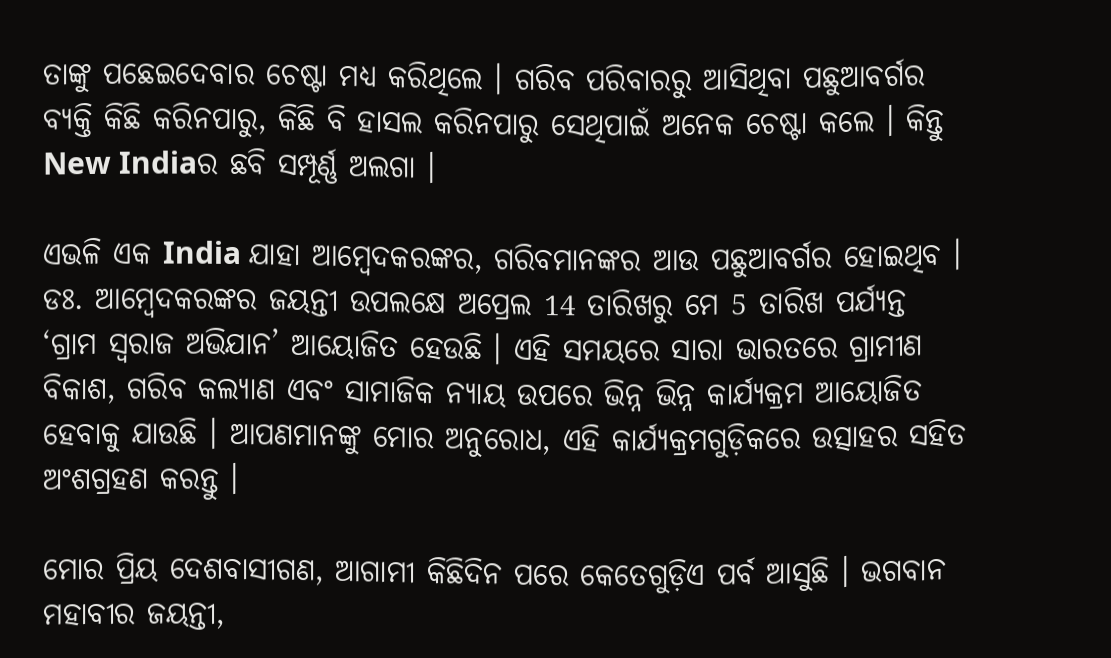ତାଙ୍କୁ ପଛେଇଦେବାର ଚେଷ୍ଟା ମଧ୍ୟ କରିଥିଲେ । ଗରିବ ପରିବାରରୁ ଆସିଥିବା ପଛୁଆବର୍ଗର ବ୍ୟକ୍ତି କିଛି କରିନପାରୁ, କିଛି ବି ହାସଲ କରିନପାରୁ ସେଥିପାଇଁ ଅନେକ ଚେଷ୍ଟା କଲେ । କିନ୍ତୁ New Indiaର ଛବି ସମ୍ପୂର୍ଣ୍ଣ ଅଲଗା ।

ଏଭଳି ଏକ India ଯାହା ଆମ୍ବେଦକରଙ୍କର, ଗରିବମାନଙ୍କର ଆଉ ପଛୁଆବର୍ଗର ହୋଇଥିବ । ଡଃ. ଆମ୍ବେଦକରଙ୍କର ଜୟନ୍ତୀ ଉପଲକ୍ଷେ ଅପ୍ରେଲ 14 ତାରିଖରୁ ମେ 5 ତାରିଖ ପର୍ଯ୍ୟନ୍ତ ‘ଗ୍ରାମ ସ୍ୱରାଜ ଅଭିଯାନ’ ଆୟୋଜିତ ହେଉଛି । ଏହି ସମୟରେ ସାରା ଭାରତରେ ଗ୍ରାମୀଣ ବିକାଶ, ଗରିବ କଲ୍ୟାଣ ଏବଂ ସାମାଜିକ ନ୍ୟାୟ ଉପରେ ଭିନ୍ନ ଭିନ୍ନ କାର୍ଯ୍ୟକ୍ରମ ଆୟୋଜିତ ହେବାକୁ ଯାଉଛି । ଆପଣମାନଙ୍କୁ ମୋର ଅନୁରୋଧ, ଏହି କାର୍ଯ୍ୟକ୍ରମଗୁଡ଼ିକରେ ଉତ୍ସାହର ସହିତ ଅଂଶଗ୍ରହଣ କରନ୍ତୁ ।

ମୋର ପ୍ରିୟ ଦେଶବାସୀଗଣ, ଆଗାମୀ କିଛିଦିନ ପରେ କେତେଗୁଡ଼ିଏ ପର୍ବ ଆସୁଛି । ଭଗବାନ ମହାବୀର ଜୟନ୍ତୀ,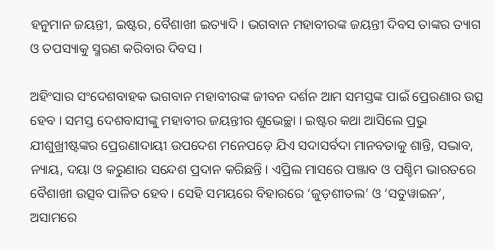ହନୁମାନ ଜୟନ୍ତୀ, ଇଷ୍ଟର, ବୈଶାଖୀ ଇତ୍ୟାଦି । ଭଗବାନ ମହାବୀରଙ୍କ ଜୟନ୍ତୀ ଦିବସ ତାଙ୍କର ତ୍ୟାଗ ଓ ତପସ୍ୟାକୁ ସ୍ମରଣ କରିବାର ଦିବସ ।

ଅହିଂସାର ସଂଦେଶବାହକ ଭଗବାନ ମହାବୀରଙ୍କ ଜୀବନ ଦର୍ଶନ ଆମ ସମସ୍ତଙ୍କ ପାଇଁ ପ୍ରେରଣାର ଉତ୍ସ ହେବ । ସମସ୍ତ ଦେଶବାସୀଙ୍କୁ ମହାବୀର ଜୟନ୍ତୀର ଶୁଭେଚ୍ଛା । ଇଷ୍ଟର କଥା ଆସିଲେ ପ୍ରଭୁ ଯୀଶୁଖ୍ରୀଷ୍ଟଙ୍କର ପ୍ରେରଣାଦାୟୀ ଉପଦେଶ ମନେପଡ଼େ ଯିଏ ସଦାସର୍ବଦା ମାନବତାକୁ ଶାନ୍ତି, ସଦ୍ଭାବ, ନ୍ୟାୟ, ଦୟା ଓ କରୁଣାର ସନ୍ଦେଶ ପ୍ରଦାନ କରିଛନ୍ତି । ଏପ୍ରିଲ ମାସରେ ପଞ୍ଜାବ ଓ ପଶ୍ଚିମ ଭାରତରେ ବୈଶାଖୀ ଉତ୍ସବ ପାଳିତ ହେବ । ସେହି ସମୟରେ ବିହାରରେ ‘ଜୁଡ଼ଶୀତଲ’ ଓ ‘ସତୁୱାଇନ’, ଅସାମରେ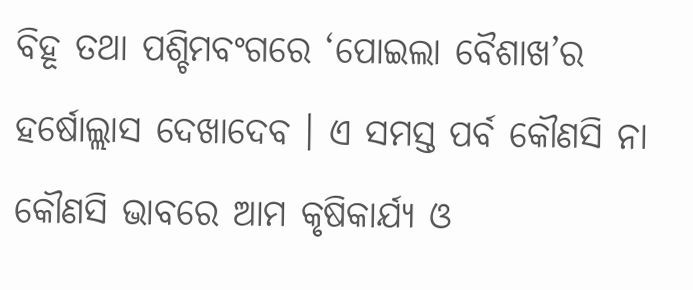ବିହୂ ତଥା ପଶ୍ଚିମବଂଗରେ ‘ପୋଇଲା ବୈଶାଖ’ର ହର୍ଷୋଲ୍ଲାସ ଦେଖାଦେବ । ଏ ସମସ୍ତ ପର୍ବ କୌଣସି ନା କୌଣସି ଭାବରେ ଆମ କୃଷିକାର୍ଯ୍ୟ ଓ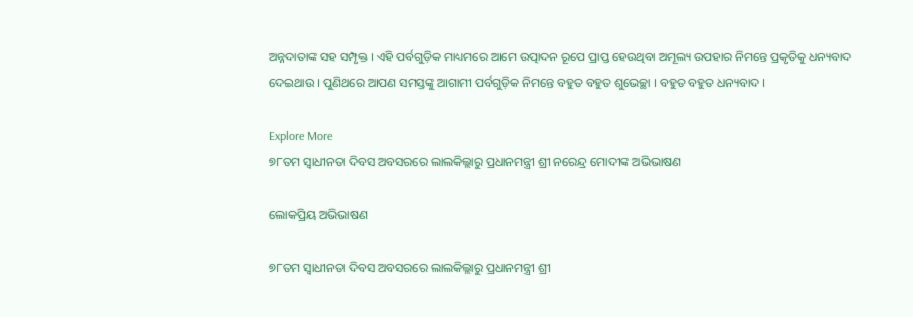ଅନ୍ନଦାତାଙ୍କ ସହ ସମ୍ପୃକ୍ତ । ଏହି ପର୍ବଗୁଡ଼ିକ ମାଧ୍ୟମରେ ଆମେ ଉତ୍ପାଦନ ରୂପେ ପ୍ରାପ୍ତ ହେଉଥିବା ଅମୂଲ୍ୟ ଉପହାର ନିମନ୍ତେ ପ୍ରକୃତିକୁ ଧନ୍ୟବାଦ ଦେଇଥାଉ । ପୁଣିଥରେ ଆପଣ ସମସ୍ତଙ୍କୁ ଆଗାମୀ ପର୍ବଗୁଡ଼ିକ ନିମନ୍ତେ ବହୁତ ବହୁତ ଶୁଭେଚ୍ଛା । ବହୁତ ବହୁତ ଧନ୍ୟବାଦ ।

Explore More
୭୮ତମ ସ୍ୱାଧୀନତା ଦିବସ ଅବସରରେ ଲାଲକିଲ୍ଲାରୁ ପ୍ରଧାନମନ୍ତ୍ରୀ ଶ୍ରୀ ନରେନ୍ଦ୍ର ମୋଦୀଙ୍କ ଅଭିଭାଷଣ

ଲୋକପ୍ରିୟ ଅଭିଭାଷଣ

୭୮ତମ ସ୍ୱାଧୀନତା ଦିବସ ଅବସରରେ ଲାଲକିଲ୍ଲାରୁ ପ୍ରଧାନମନ୍ତ୍ରୀ ଶ୍ରୀ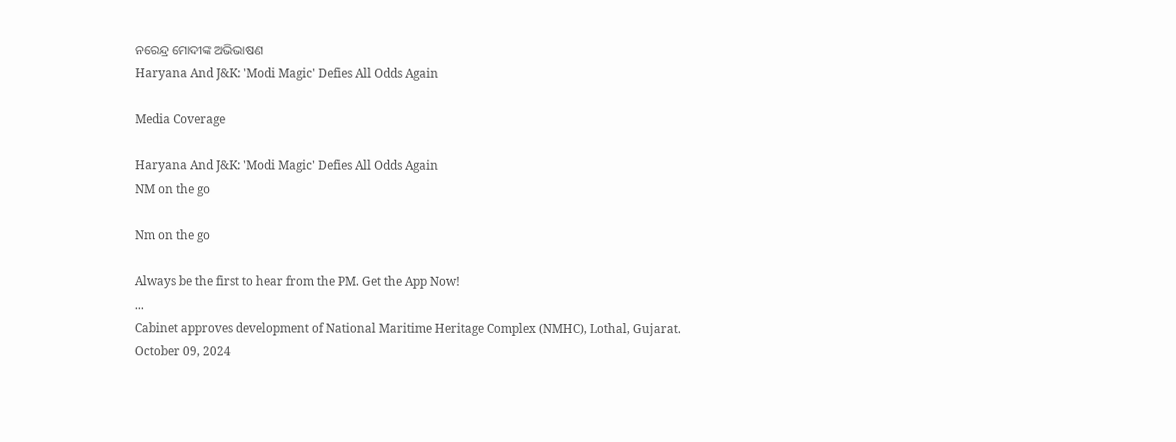ନରେନ୍ଦ୍ର ମୋଦୀଙ୍କ ଅଭିଭାଷଣ
Haryana And J&K: 'Modi Magic' Defies All Odds Again

Media Coverage

Haryana And J&K: 'Modi Magic' Defies All Odds Again
NM on the go

Nm on the go

Always be the first to hear from the PM. Get the App Now!
...
Cabinet approves development of National Maritime Heritage Complex (NMHC), Lothal, Gujarat.
October 09, 2024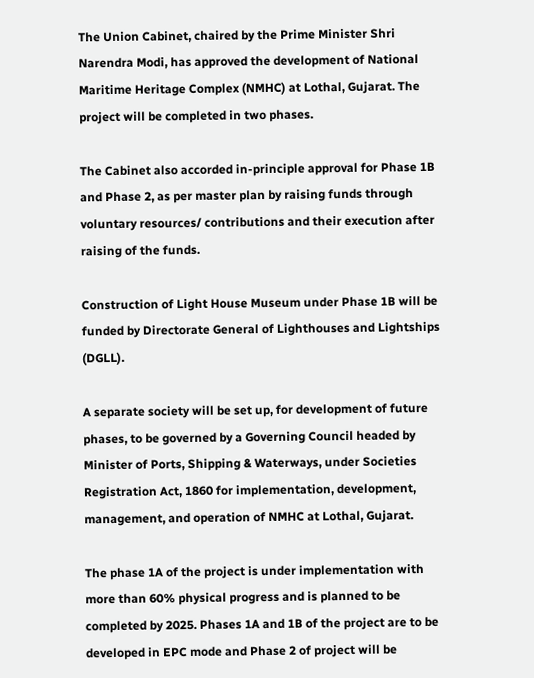The Union Cabinet, chaired by the Prime Minister Shri Narendra Modi, has approved the development of National Maritime Heritage Complex (NMHC) at Lothal, Gujarat. The project will be completed in two phases.

The Cabinet also accorded in-principle approval for Phase 1B and Phase 2, as per master plan by raising funds through voluntary resources/ contributions and their execution after raising of the funds.

Construction of Light House Museum under Phase 1B will be funded by Directorate General of Lighthouses and Lightships (DGLL).

A separate society will be set up, for development of future phases, to be governed by a Governing Council headed by Minister of Ports, Shipping & Waterways, under Societies Registration Act, 1860 for implementation, development, management, and operation of NMHC at Lothal, Gujarat.

The phase 1A of the project is under implementation with more than 60% physical progress and is planned to be completed by 2025. Phases 1A and 1B of the project are to be developed in EPC mode and Phase 2 of project will be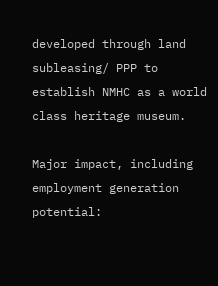developed through land subleasing/ PPP to establish NMHC as a world class heritage museum.

Major impact, including employment generation potential: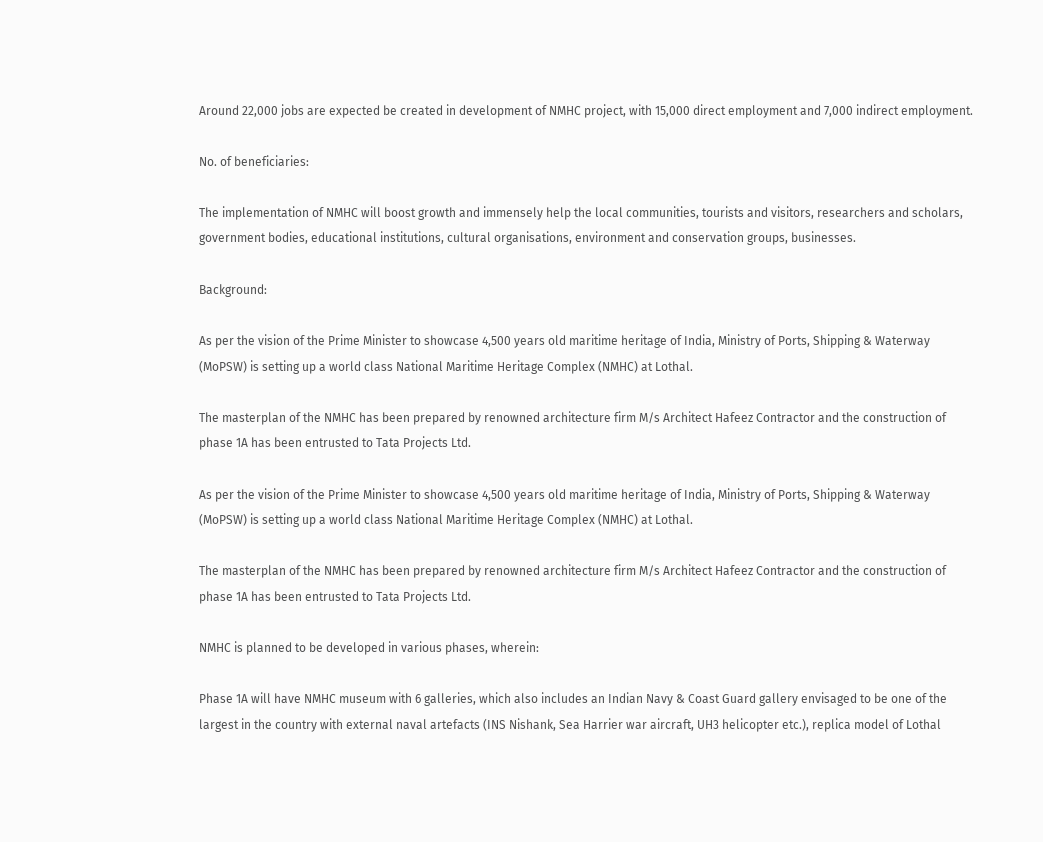Around 22,000 jobs are expected be created in development of NMHC project, with 15,000 direct employment and 7,000 indirect employment.

No. of beneficiaries:

The implementation of NMHC will boost growth and immensely help the local communities, tourists and visitors, researchers and scholars, government bodies, educational institutions, cultural organisations, environment and conservation groups, businesses.

Background:

As per the vision of the Prime Minister to showcase 4,500 years old maritime heritage of India, Ministry of Ports, Shipping & Waterway (MoPSW) is setting up a world class National Maritime Heritage Complex (NMHC) at Lothal.

The masterplan of the NMHC has been prepared by renowned architecture firm M/s Architect Hafeez Contractor and the construction of phase 1A has been entrusted to Tata Projects Ltd.

As per the vision of the Prime Minister to showcase 4,500 years old maritime heritage of India, Ministry of Ports, Shipping & Waterway (MoPSW) is setting up a world class National Maritime Heritage Complex (NMHC) at Lothal.

The masterplan of the NMHC has been prepared by renowned architecture firm M/s Architect Hafeez Contractor and the construction of phase 1A has been entrusted to Tata Projects Ltd.

NMHC is planned to be developed in various phases, wherein:

Phase 1A will have NMHC museum with 6 galleries, which also includes an Indian Navy & Coast Guard gallery envisaged to be one of the largest in the country with external naval artefacts (INS Nishank, Sea Harrier war aircraft, UH3 helicopter etc.), replica model of Lothal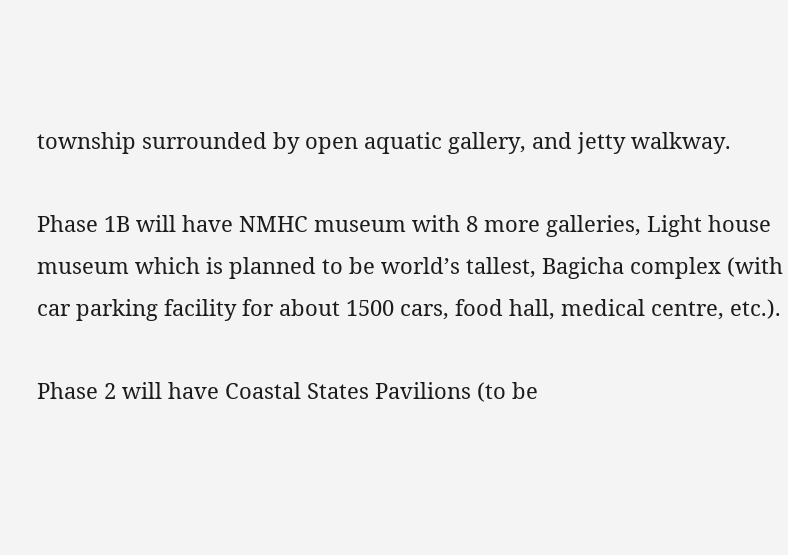township surrounded by open aquatic gallery, and jetty walkway.

Phase 1B will have NMHC museum with 8 more galleries, Light house museum which is planned to be world’s tallest, Bagicha complex (with car parking facility for about 1500 cars, food hall, medical centre, etc.).

Phase 2 will have Coastal States Pavilions (to be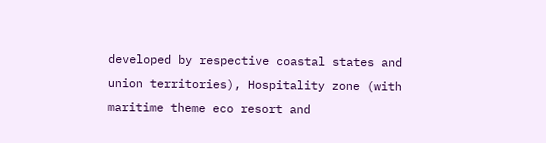developed by respective coastal states and union territories), Hospitality zone (with maritime theme eco resort and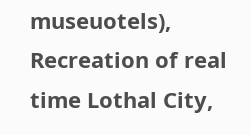museuotels), Recreation of real time Lothal City,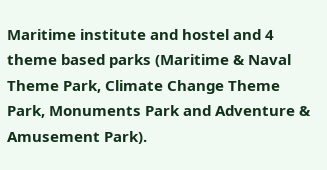Maritime institute and hostel and 4 theme based parks (Maritime & Naval Theme Park, Climate Change Theme Park, Monuments Park and Adventure & Amusement Park).